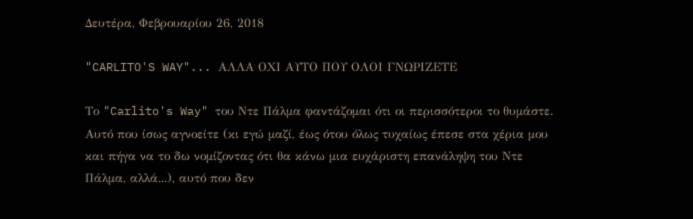Δευτέρα, Φεβρουαρίου 26, 2018

"CARLITO'S WAY"... ΑΛΛΑ ΟΧΙ ΑΥΤΟ ΠΟΥ ΟΛΟΙ ΓΝΩΡΙΖΕΤΕ

Το "Carlito's Way" του Ντε Πάλμα φαντάζομαι ότι οι περισσότεροι το θυμάστε. Αυτό που ίσως αγνοείτε (κι εγώ μαζί, έως ότου όλως τυχαίως έπεσε στα χέρια μου και πήγα να το δω νομίζοντας ότι θα κάνω μια ευχάριστη επανάληψη του Ντε Πάλμα, αλλά...), αυτό που δεν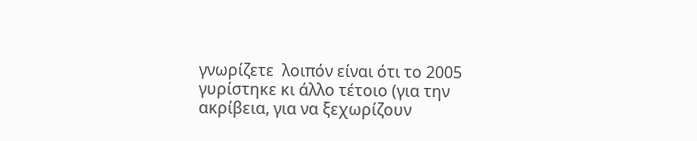γνωρίζετε  λοιπόν είναι ότι το 2005 γυρίστηκε κι άλλο τέτοιο (για την ακρίβεια, για να ξεχωρίζουν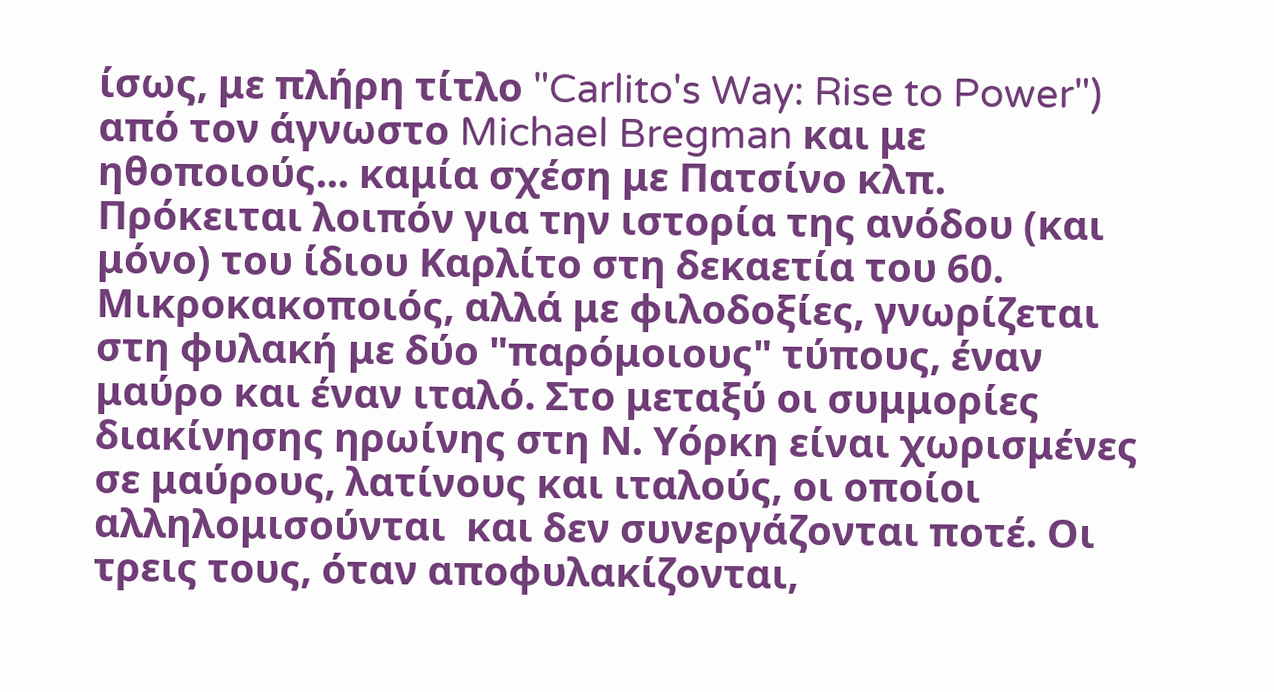ίσως, με πλήρη τίτλο "Carlito's Way: Rise to Power") από τον άγνωστο Michael Bregman και με ηθοποιούς... καμία σχέση με Πατσίνο κλπ.
Πρόκειται λοιπόν για την ιστορία της ανόδου (και μόνο) του ίδιου Καρλίτο στη δεκαετία του 60. Μικροκακοποιός, αλλά με φιλοδοξίες, γνωρίζεται στη φυλακή με δύο "παρόμοιους" τύπους, έναν μαύρο και έναν ιταλό. Στο μεταξύ οι συμμορίες διακίνησης ηρωίνης στη Ν. Υόρκη είναι χωρισμένες σε μαύρους, λατίνους και ιταλούς, οι οποίοι αλληλομισούνται  και δεν συνεργάζονται ποτέ. Οι τρεις τους, όταν αποφυλακίζονται,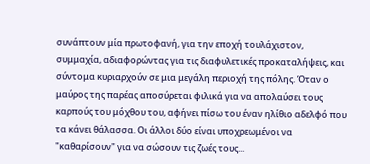συνάπτουν μία πρωτοφανή, για την εποχή τουλάχιστον, συμμαχία, αδιαφορώντας για τις διαφυλετικές προκαταλήψεις, και σύντομα κυριαρχούν σε μια μεγάλη περιοχή της πόλης. Όταν ο μαύρος της παρέας αποσύρεται φιλικά για να απολαύσει τους καρπούς του μόχθου του, αφήνει πίσω του έναν ηλίθιο αδελφό που τα κάνει θάλασσα. Οι άλλοι δύο είναι υποχρεωμένοι να "καθαρίσουν" για να σώσουν τις ζωές τους...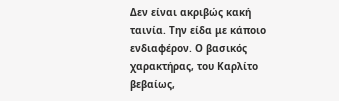Δεν είναι ακριβώς κακή ταινία. Την είδα με κάποιο ενδιαφέρον. Ο βασικός χαρακτήρας, του Καρλίτο βεβαίως,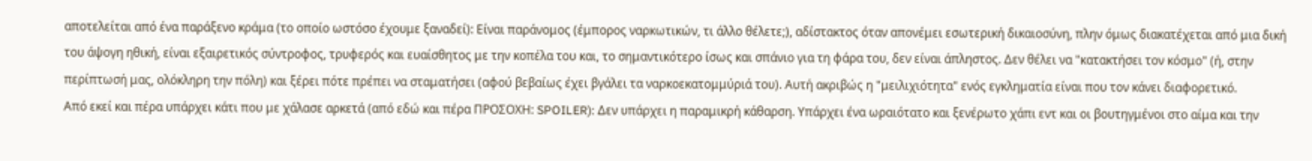αποτελείται από ένα παράξενο κράμα (το οποίο ωστόσο έχουμε ξαναδεί): Είναι παράνομος (έμπορος ναρκωτικών, τι άλλο θέλετε;), αδίστακτος όταν απονέμει εσωτερική δικαιοσύνη, πλην όμως διακατέχεται από μια δική του άψογη ηθική, είναι εξαιρετικός σύντροφος, τρυφερός και ευαίσθητος με την κοπέλα του και, το σημαντικότερο ίσως και σπάνιο για τη φάρα του, δεν είναι άπληστος. Δεν θέλει να "κατακτήσει τον κόσμο" (ή, στην περίπτωσή μας, ολόκληρη την πόλη) και ξέρει πότε πρέπει να σταματήσει (αφού βεβαίως έχει βγάλει τα ναρκοεκατομμύριά του). Αυτή ακριβώς η "μειλιχιότητα" ενός εγκληματία είναι που τον κάνει διαφορετικό.
Από εκεί και πέρα υπάρχει κάτι που με χάλασε αρκετά (από εδώ και πέρα ΠΡΟΣΟΧΗ: SPOILER): Δεν υπάρχει η παραμικρή κάθαρση. Υπάρχει ένα ωραιότατο και ξενέρωτο χάπι εντ και οι βουτηγμένοι στο αίμα και την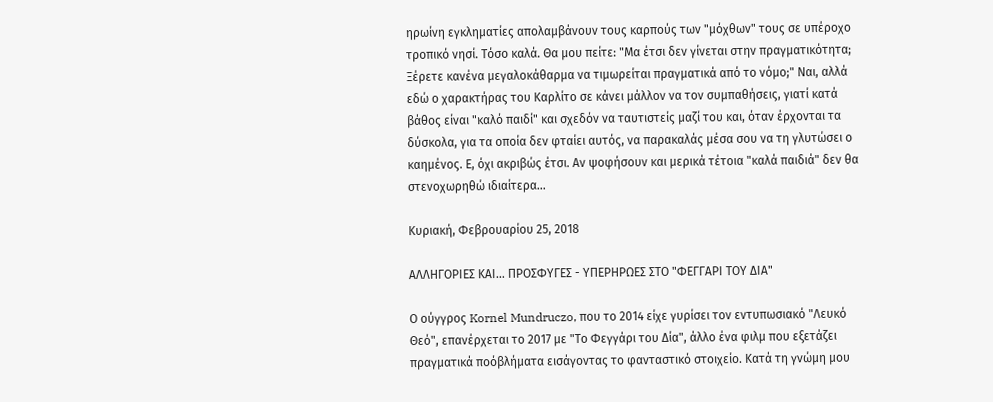ηρωίνη εγκληματίες απολαμβάνουν τους καρπούς των "μόχθων" τους σε υπέροχο τροπικό νησί. Τόσο καλά. Θα μου πείτε: "Μα έτσι δεν γίνεται στην πραγματικότητα; Ξέρετε κανένα μεγαλοκάθαρμα να τιμωρείται πραγματικά από το νόμο;" Ναι, αλλά εδώ ο χαρακτήρας του Καρλίτο σε κάνει μάλλον να τον συμπαθήσεις, γιατί κατά βάθος είναι "καλό παιδί" και σχεδόν να ταυτιστείς μαζί του και, όταν έρχονται τα δύσκολα, για τα οποία δεν φταίει αυτός, να παρακαλάς μέσα σου να τη γλυτώσει ο καημένος. Ε, όχι ακριβώς έτσι. Αν ψοφήσουν και μερικά τέτοια "καλά παιδιά" δεν θα στενοχωρηθώ ιδιαίτερα...

Κυριακή, Φεβρουαρίου 25, 2018

ΑΛΛΗΓΟΡΙΕΣ ΚΑΙ... ΠΡΟΣΦΥΓΕΣ - ΥΠΕΡΗΡΩΕΣ ΣΤΟ "ΦΕΓΓΑΡΙ ΤΟΥ ΔΙΑ"

Ο ούγγρος Kornel Mundruczo, που το 2014 είχε γυρίσει τον εντυπωσιακό "Λευκό Θεό", επανέρχεται το 2017 με "Το Φεγγάρι του Δία", άλλο ένα φιλμ που εξετάζει πραγματικά ποόβλήματα εισάγοντας το φανταστικό στοιχείο. Κατά τη γνώμη μου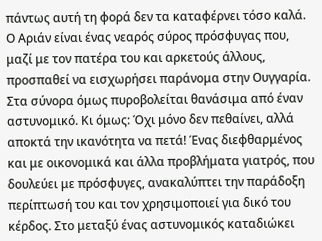πάντως αυτή τη φορά δεν τα καταφέρνει τόσο καλά.
Ο Αριάν είναι ένας νεαρός σύρος πρόσφυγας που, μαζί με τον πατέρα του και αρκετούς άλλους, προσπαθεί να εισχωρήσει παράνομα στην Ουγγαρία. Στα σύνορα όμως πυροβολείται θανάσιμα από έναν αστυνομικό. Κι όμως: Όχι μόνο δεν πεθαίνει, αλλά αποκτά την ικανότητα να πετά! Ένας διεφθαρμένος και με οικονομικά και άλλα προβλήματα γιατρός, που δουλεύει με πρόσφυγες, ανακαλύπτει την παράδοξη περίπτωσή του και τον χρησιμοποιεί για δικό του κέρδος. Στο μεταξύ ένας αστυνομικός καταδιώκει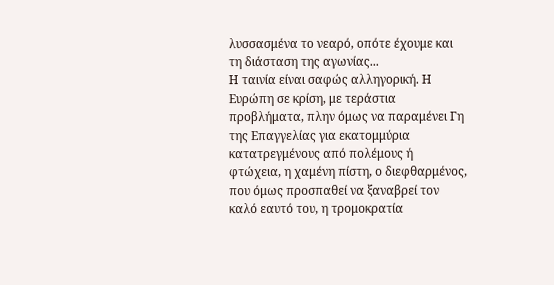λυσσασμένα το νεαρό, οπότε έχουμε και τη διάσταση της αγωνίας...
Η ταινία είναι σαφώς αλληγορική. Η Ευρώπη σε κρίση, με τεράστια προβλήματα, πλην όμως να παραμένει Γη της Επαγγελίας για εκατομμύρια κατατρεγμένους από πολέμους ή φτώχεια, η χαμένη πίστη, ο διεφθαρμένος, που όμως προσπαθεί να ξαναβρεί τον καλό εαυτό του, η τρομοκρατία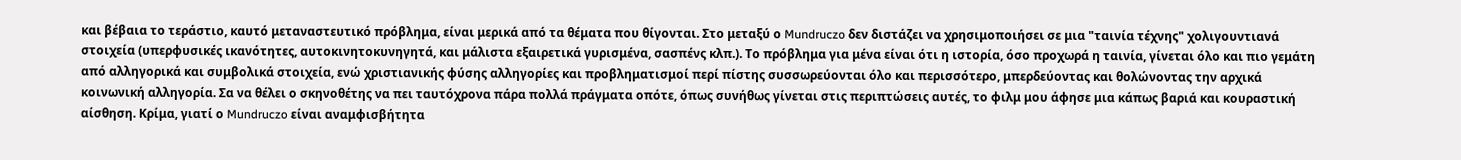και βέβαια το τεράστιο, καυτό μεταναστευτικό πρόβλημα, είναι μερικά από τα θέματα που θίγονται. Στο μεταξύ ο Mundruczo δεν διστάζει να χρησιμοποιήσει σε μια "ταινία τέχνης" χολιγουντιανά στοιχεία (υπερφυσικές ικανότητες, αυτοκινητοκυνηγητά, και μάλιστα εξαιρετικά γυρισμένα, σασπένς κλπ.). Το πρόβλημα για μένα είναι ότι η ιστορία, όσο προχωρά η ταινία, γίνεται όλο και πιο γεμάτη από αλληγορικά και συμβολικά στοιχεία, ενώ χριστιανικής φύσης αλληγορίες και προβληματισμοί περί πίστης συσσωρεύονται όλο και περισσότερο, μπερδεύοντας και θολώνοντας την αρχικά κοινωνική αλληγορία. Σα να θέλει ο σκηνοθέτης να πει ταυτόχρονα πάρα πολλά πράγματα οπότε, όπως συνήθως γίνεται στις περιπτώσεις αυτές, το φιλμ μου άφησε μια κάπως βαριά και κουραστική αίσθηση. Κρίμα, γιατί ο Mundruczo είναι αναμφισβήτητα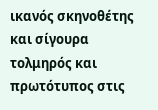ικανός σκηνοθέτης και σίγουρα τολμηρός και πρωτότυπος στις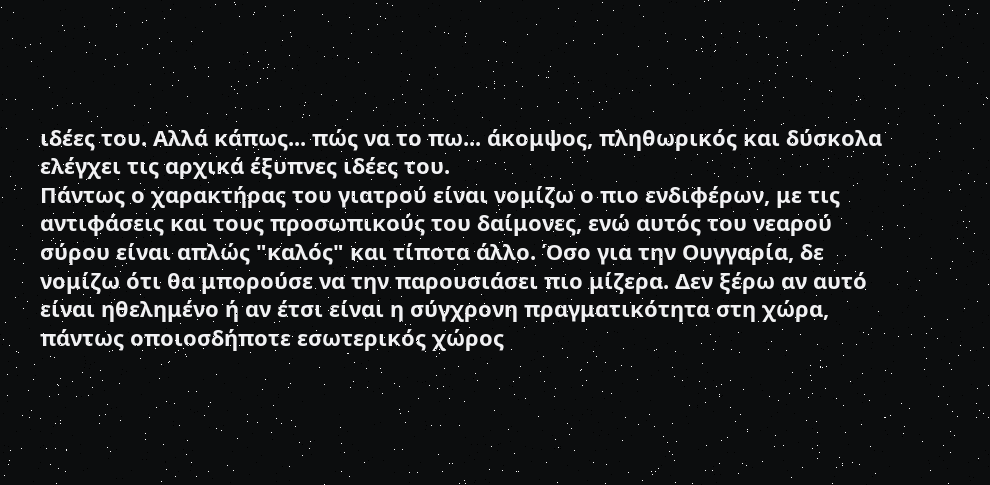ιδέες του. Αλλά κάπως... πώς να το πω... άκομψος, πληθωρικός και δύσκολα ελέγχει τις αρχικά έξυπνες ιδέες του.
Πάντως ο χαρακτήρας του γιατρού είναι νομίζω ο πιο ενδιφέρων, με τις αντιφάσεις και τους προσωπικούς του δαίμονες, ενώ αυτός του νεαρού σύρου είναι απλώς "καλός" και τίποτα άλλο. Όσο για την Ουγγαρία, δε νομίζω ότι θα μπορούσε να την παρουσιάσει πιο μίζερα. Δεν ξέρω αν αυτό είναι ηθελημένο ή αν έτσι είναι η σύγχρονη πραγματικότητα στη χώρα, πάντως οποιοσδήποτε εσωτερικός χώρος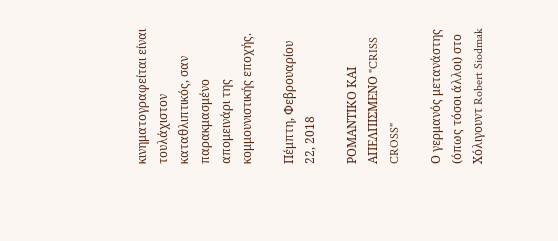κινηματογραφείται είναι τουλάχιστον καταθλιπτικός, σαν παρακμασμένο απομεινάρι της κομμουνιστικής εποχής.

Πέμπτη, Φεβρουαρίου 22, 2018

ΡΟΜΑΝΤΙΚΟ ΚΑΙ ΑΠΕΛΠΙΣΜΕΝΟ "CRISS CROSS"

Ο γερμανός μετανάστης (όπως τόσοι άλλοι) στο Χόλιγουντ Robert Siodmak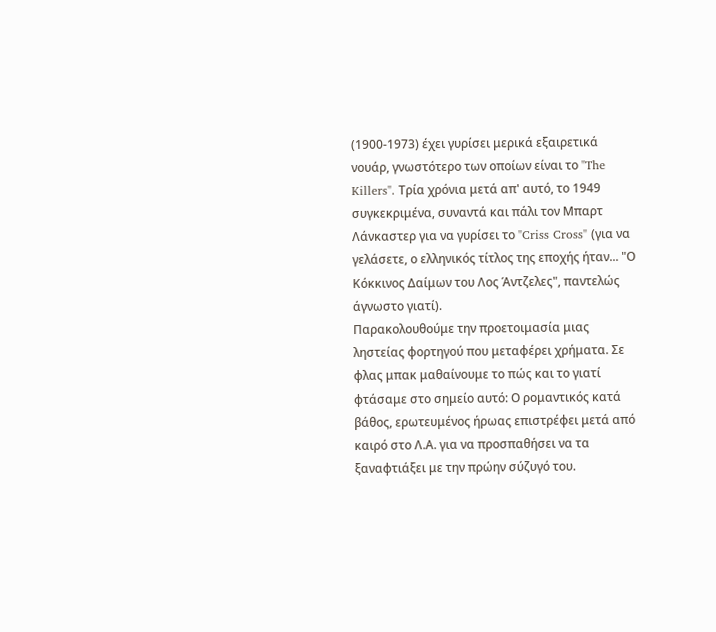(1900-1973) έχει γυρίσει μερικά εξαιρετικά νουάρ, γνωστότερο των οποίων είναι το "The Killers". Τρία χρόνια μετά απ' αυτό, το 1949 συγκεκριμένα, συναντά και πάλι τον Μπαρτ Λάνκαστερ για να γυρίσει το "Criss Cross" (για να γελάσετε, ο ελληνικός τίτλος της εποχής ήταν... "Ο Κόκκινος Δαίμων του Λος Άντζελες", παντελώς άγνωστο γιατί).
Παρακολουθούμε την προετοιμασία μιας ληστείας φορτηγού που μεταφέρει χρήματα. Σε φλας μπακ μαθαίνουμε το πώς και το γιατί φτάσαμε στο σημείο αυτό: Ο ρομαντικός κατά βάθος, ερωτευμένος ήρωας επιστρέφει μετά από καιρό στο Λ.Α. για να προσπαθήσει να τα ξαναφτιάξει με την πρώην σύζυγό του.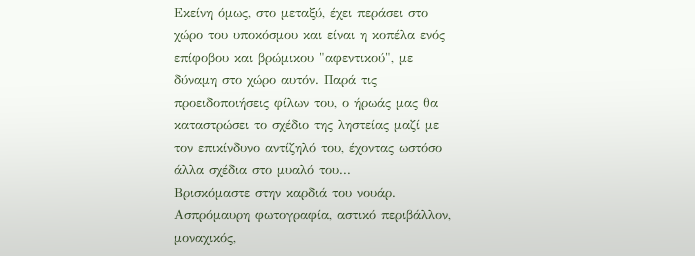Εκείνη όμως, στο μεταξύ, έχει περάσει στο χώρο του υποκόσμου και είναι η κοπέλα ενός επίφοβου και βρώμικου "αφεντικού", με δύναμη στο χώρο αυτόν. Παρά τις προειδοποιήσεις φίλων του, ο ήρωάς μας θα καταστρώσει το σχέδιο της ληστείας μαζί με τον επικίνδυνο αντίζηλό του, έχοντας ωστόσο άλλα σχέδια στο μυαλό του...
Βρισκόμαστε στην καρδιά του νουάρ. Ασπρόμαυρη φωτογραφία, αστικό περιβάλλον, μοναχικός,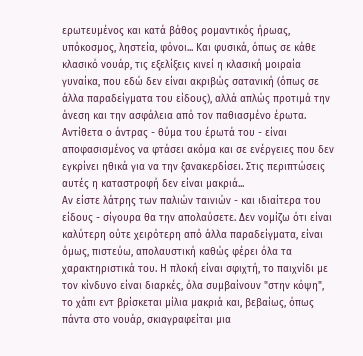ερωτευμένος και κατά βάθος ρομαντικός ήρωας, υπόκοσμος, ληστεία, φόνοι... Και φυσικά, όπως σε κάθε κλασικό νουάρ, τις εξελίξεις κινεί η κλασική μοιραία γυναίκα, που εδώ δεν είναι ακριβώς σατανική (όπως σε άλλα παραδείγματα του είδους), αλλά απλώς προτιμά την άνεση και την ασφάλεια από τον παθιασμένο έρωτα. Αντίθετα ο άντρας - θύμα του έρωτά του - είναι αποφασισμένος να φτάσει ακόμα και σε ενέργειες που δεν εγκρίνει ηθικά για να την ξανακερδίσει. Στις περιπτώσεις αυτές η καταστροφή δεν είναι μακριά...
Αν είστε λάτρης των παλιών ταινιών - και ιδιαίτερα του είδους - σίγουρα θα την απολαύσετε. Δεν νομίζω ότι είναι καλύτερη ούτε χειρότερη από άλλα παραδείγματα, είναι όμως, πιστεύω, απολαυστική καθώς φέρει όλα τα χαρακτηριστικά του. Η πλοκή είναι σφιχτή, το παιχνίδι με τον κίνδυνο είναι διαρκές, όλα συμβαίνουν "στην κόψη", το χάπι εντ βρίσκεται μίλια μακριά και, βεβαίως, όπως πάντα στο νουάρ, σκιαγραφείται μια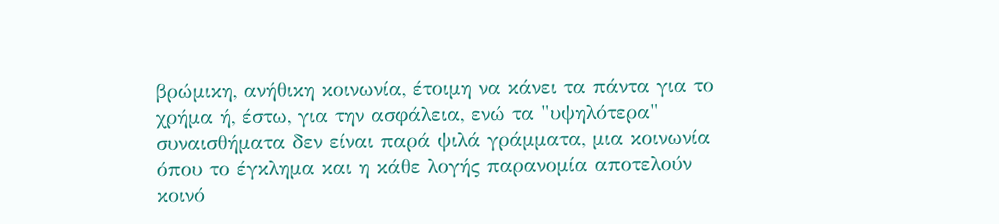βρώμικη, ανήθικη κοινωνία, έτοιμη να κάνει τα πάντα για το χρήμα ή, έστω, για την ασφάλεια, ενώ τα "υψηλότερα" συναισθήματα δεν είναι παρά ψιλά γράμματα, μια κοινωνία όπου το έγκλημα και η κάθε λογής παρανομία αποτελούν κοινό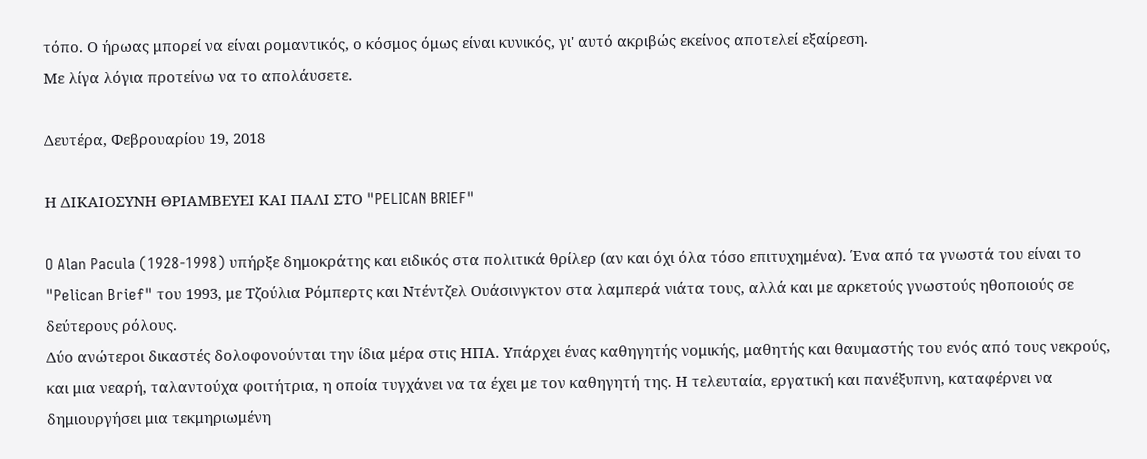τόπο. Ο ήρωας μπορεί να είναι ρομαντικός, ο κόσμος όμως είναι κυνικός, γι' αυτό ακριβώς εκείνος αποτελεί εξαίρεση.
Με λίγα λόγια προτείνω να το απολάυσετε.

Δευτέρα, Φεβρουαρίου 19, 2018

Η ΔΙΚΑΙΟΣΥΝΗ ΘΡΙΑΜΒΕΥΕΙ ΚΑΙ ΠΑΛΙ ΣΤΟ "PELICAN BRIEF"

O Alan Pacula (1928-1998) υπήρξε δημοκράτης και ειδικός στα πολιτικά θρίλερ (αν και όχι όλα τόσο επιτυχημένα). Ένα από τα γνωστά του είναι το "Pelican Brief" του 1993, με Τζούλια Ρόμπερτς και Ντέντζελ Ουάσινγκτον στα λαμπερά νιάτα τους, αλλά και με αρκετούς γνωστούς ηθοποιούς σε δεύτερους ρόλους.
Δύο ανώτεροι δικαστές δολοφονούνται την ίδια μέρα στις ΗΠΑ. Υπάρχει ένας καθηγητής νομικής, μαθητής και θαυμαστής του ενός από τους νεκρούς, και μια νεαρή, ταλαντούχα φοιτήτρια, η οποία τυγχάνει να τα έχει με τον καθηγητή της. Η τελευταία, εργατική και πανέξυπνη, καταφέρνει να δημιουργήσει μια τεκμηριωμένη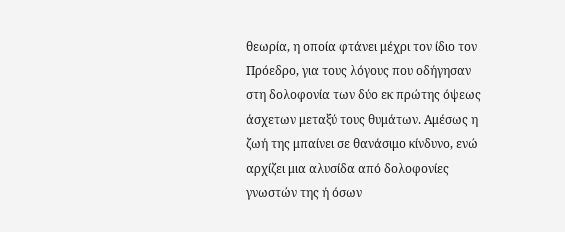θεωρία, η οποία φτάνει μέχρι τον ίδιο τον Πρόεδρο, για τους λόγους που οδήγησαν στη δολοφονία των δύο εκ πρώτης όψεως άσχετων μεταξύ τους θυμάτων. Αμέσως η ζωή της μπαίνει σε θανάσιμο κίνδυνο, ενώ αρχίζει μια αλυσίδα από δολοφονίες γνωστών της ή όσων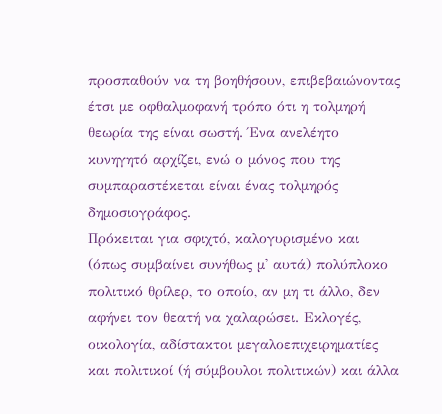προσπαθούν να τη βοηθήσουν, επιβεβαιώνοντας έτσι με οφθαλμοφανή τρόπο ότι η τολμηρή θεωρία της είναι σωστή. Ένα ανελέητο κυνηγητό αρχίζει, ενώ ο μόνος που της συμπαραστέκεται είναι ένας τολμηρός δημοσιογράφος.
Πρόκειται για σφιχτό, καλογυρισμένο και (όπως συμβαίνει συνήθως μ' αυτά) πολύπλοκο πολιτικό θρίλερ, το οποίο, αν μη τι άλλο, δεν αφήνει τον θεατή να χαλαρώσει. Εκλογές, οικολογία, αδίστακτοι μεγαλοεπιχειρηματίες και πολιτικοί (ή σύμβουλοι πολιτικών) και άλλα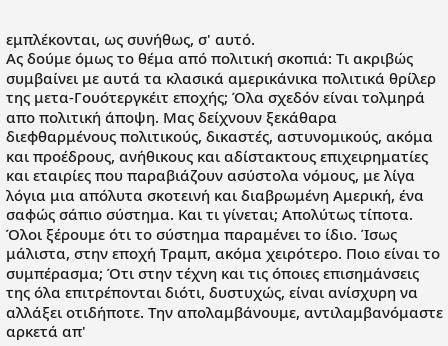εμπλέκονται, ως συνήθως, σ' αυτό.
Ας δούμε όμως το θέμα από πολιτική σκοπιά: Τι ακριβώς συμβαίνει με αυτά τα κλασικά αμερικάνικα πολιτικά θρίλερ της μετα-Γουότεργκέιτ εποχής; Όλα σχεδόν είναι τολμηρά απο πολιτική άποψη. Μας δείχνουν ξεκάθαρα διεφθαρμένους πολιτικούς, δικαστές, αστυνομικούς, ακόμα και προέδρους, ανήθικους και αδίστακτους επιχειρηματίες και εταιρίες που παραβιάζουν ασύστολα νόμους, με λίγα λόγια μια απόλυτα σκοτεινή και διαβρωμένη Αμερική, ένα σαφώς σάπιο σύστημα. Και τι γίνεται; Απολύτως τίποτα. Όλοι ξέρουμε ότι το σύστημα παραμένει το ίδιο. Ίσως μάλιστα, στην εποχή Τραμπ, ακόμα χειρότερο. Ποιο είναι το συμπέρασμα; Ότι στην τέχνη και τις όποιες επισημάνσεις της όλα επιτρέπονται διότι, δυστυχώς, είναι ανίσχυρη να αλλάξει οτιδήποτε. Την απολαμβάνουμε, αντιλαμβανόμαστε αρκετά απ'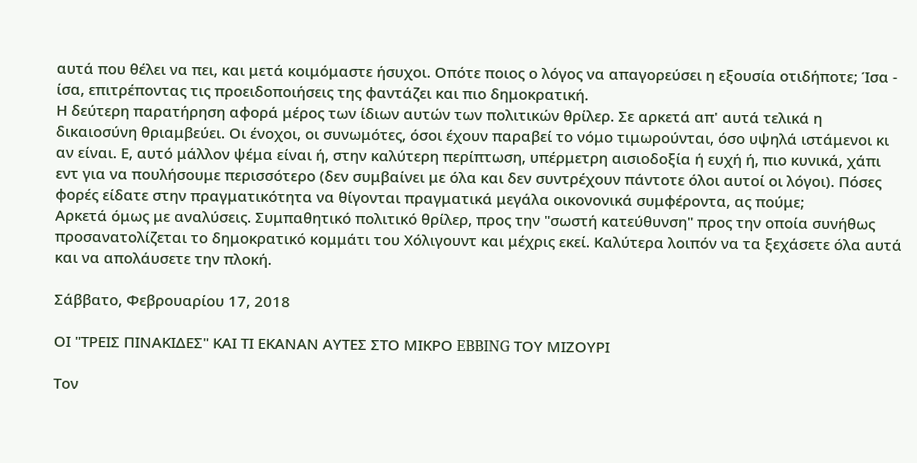αυτά που θέλει να πει, και μετά κοιμόμαστε ήσυχοι. Οπότε ποιος ο λόγος να απαγορεύσει η εξουσία οτιδήποτε; Ίσα - ίσα, επιτρέποντας τις προειδοποιήσεις της φαντάζει και πιο δημοκρατική.
Η δεύτερη παρατήρηση αφορά μέρος των ίδιων αυτών των πολιτικών θρίλερ. Σε αρκετά απ' αυτά τελικά η δικαιοσύνη θριαμβεύει. Οι ένοχοι, οι συνωμότες, όσοι έχουν παραβεί το νόμο τιμωρούνται, όσο υψηλά ιστάμενοι κι αν είναι. Ε, αυτό μάλλον ψέμα είναι ή, στην καλύτερη περίπτωση, υπέρμετρη αισιοδοξία ή ευχή ή, πιο κυνικά, χάπι εντ για να πουλήσουμε περισσότερο (δεν συμβαίνει με όλα και δεν συντρέχουν πάντοτε όλοι αυτοί οι λόγοι). Πόσες φορές είδατε στην πραγματικότητα να θίγονται πραγματικά μεγάλα οικονονικά συμφέροντα, ας πούμε;
Αρκετά όμως με αναλύσεις. Συμπαθητικό πολιτικό θρίλερ, προς την "σωστή κατεύθυνση" προς την οποία συνήθως προσανατολίζεται το δημοκρατικό κομμάτι του Χόλιγουντ και μέχρις εκεί. Καλύτερα λοιπόν να τα ξεχάσετε όλα αυτά και να απολάυσετε την πλοκή.

Σάββατο, Φεβρουαρίου 17, 2018

ΟΙ "ΤΡΕΙΣ ΠΙΝΑΚΙΔΕΣ" ΚΑΙ ΤΙ ΕΚΑΝΑΝ ΑΥΤΕΣ ΣΤΟ ΜΙΚΡΟ EBBING ΤΟΥ ΜΙΖΟΥΡΙ

Τον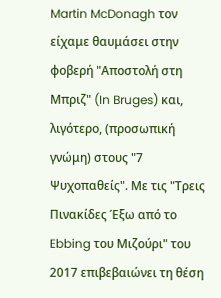Martin McDonagh τον είχαμε θαυμάσει στην φοβερή "Αποστολή στη Μπριζ" (In Bruges) και, λιγότερο, (προσωπική γνώμη) στους "7 Ψυχοπαθείς". Με τις "Τρεις Πινακίδες Έξω από το Ebbing του Μιζούρι" του 2017 επιβεβαιώνει τη θέση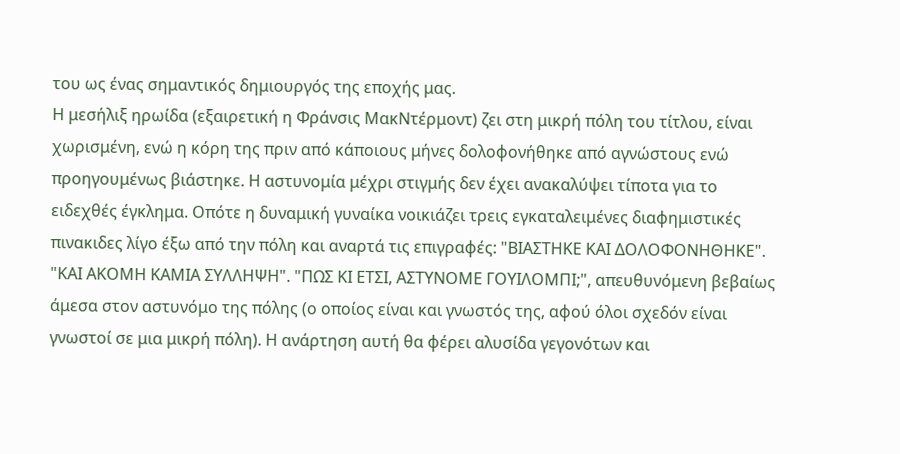του ως ένας σημαντικός δημιουργός της εποχής μας.
Η μεσήλιξ ηρωίδα (εξαιρετική η Φράνσις ΜακΝτέρμοντ) ζει στη μικρή πόλη του τίτλου, είναι χωρισμένη, ενώ η κόρη της πριν από κάποιους μήνες δολοφονήθηκε από αγνώστους ενώ προηγουμένως βιάστηκε. Η αστυνομία μέχρι στιγμής δεν έχει ανακαλύψει τίποτα για το ειδεχθές έγκλημα. Οπότε η δυναμική γυναίκα νοικιάζει τρεις εγκαταλειμένες διαφημιστικές πινακιδες λίγο έξω από την πόλη και αναρτά τις επιγραφές: "ΒΙΑΣΤΗΚΕ ΚΑΙ ΔΟΛΟΦΟΝΗΘΗΚΕ". "ΚΑΙ ΑΚΟΜΗ ΚΑΜΙΑ ΣΥΛΛΗΨΗ". "ΠΩΣ ΚΙ ΕΤΣΙ, ΑΣΤΥΝΟΜΕ ΓΟΥΙΛΟΜΠΙ;", απευθυνόμενη βεβαίως άμεσα στον αστυνόμο της πόλης (ο οποίος είναι και γνωστός της, αφού όλοι σχεδόν είναι γνωστοί σε μια μικρή πόλη). Η ανάρτηση αυτή θα φέρει αλυσίδα γεγονότων και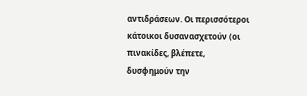αντιδράσεων. Οι περισσότεροι κάτοικοι δυσανασχετούν (οι πινακίδες, βλέπετε, δυσφημούν την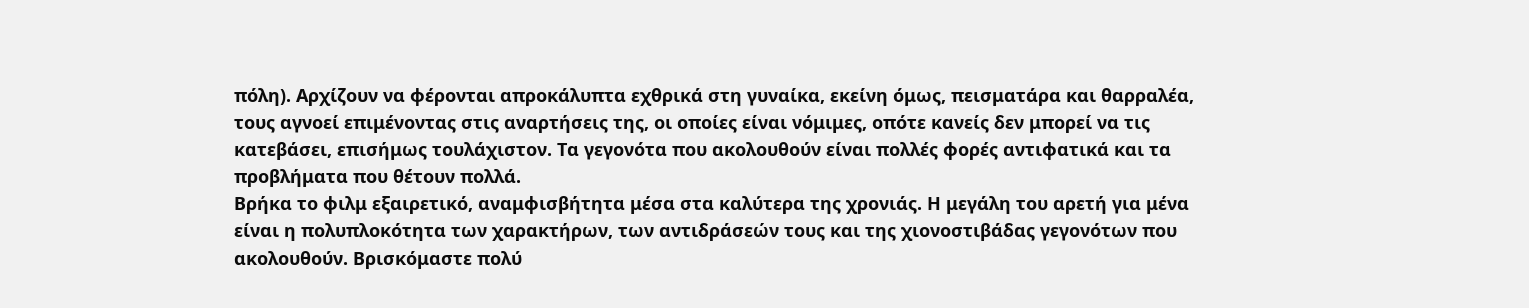πόλη). Αρχίζουν να φέρονται απροκάλυπτα εχθρικά στη γυναίκα, εκείνη όμως, πεισματάρα και θαρραλέα, τους αγνοεί επιμένοντας στις αναρτήσεις της, οι οποίες είναι νόμιμες, οπότε κανείς δεν μπορεί να τις κατεβάσει, επισήμως τουλάχιστον. Τα γεγονότα που ακολουθούν είναι πολλές φορές αντιφατικά και τα προβλήματα που θέτουν πολλά.
Βρήκα το φιλμ εξαιρετικό, αναμφισβήτητα μέσα στα καλύτερα της χρονιάς. Η μεγάλη του αρετή για μένα είναι η πολυπλοκότητα των χαρακτήρων, των αντιδράσεών τους και της χιονοστιβάδας γεγονότων που ακολουθούν. Βρισκόμαστε πολύ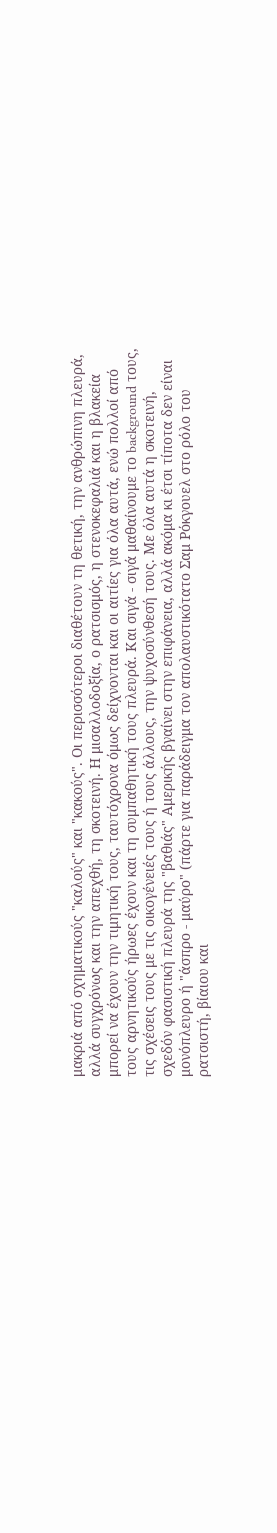μακριά από σχηματικούς "καλούς" και "κακούς". Οι περισσότεροι διαθέτουν τη θετική, την ανθρώπινη πλευρά, αλλά συγχρόνως και την απεχθή, τη σκοτεινή. Η μισαλλοδοξία, ο ρατσισμός, η στενοκεφαλιά και η βλακεία μπορεί να έχουν την τιμητική τους, ταυτόχρονα όμως δείχνονται και οι αιτίες για όλα αυτά, ενώ πολλοί από τους αρνητικούς ήρωες έχουν και τη συμπαθητική τους πλευρά. Και σιγά - σιγά μαθαίνουμε το background τους, τις σχέσεις τους με τις οικογένειές τους ή τους άλλους, την ψυχοσύνθεσή τους. Με όλα αυτά η σκοτεινή, σχεδόν φασιστική πλευρά της "βαθιάς" Αμερικής βγαίνει στην επιφάνεια, αλλά ακόμα κι έτσι τίποτα δεν είναι μονόπλευρο ή "άσπρο - μαύρο" (πάρτε για παράδειγμα τον απολαυστικότατο Σαμ Ρόκγουελ στο ρόλο του ρατσιστή, βίαιου και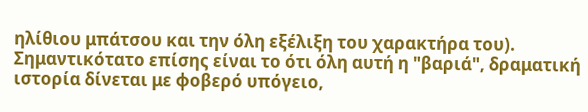ηλίθιου μπάτσου και την όλη εξέλιξη του χαρακτήρα του). Σημαντικότατο επίσης είναι το ότι όλη αυτή η "βαριά", δραματική ιστορία δίνεται με φοβερό υπόγειο,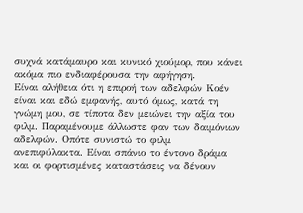συχνά κατάμαυρο και κυνικό χιούμορ, που κάνει ακόμα πιο ενδιαφέρουσα την αφήγηση.
Είναι αλήθεια ότι η επιροή των αδελφών Κοέν είναι και εδώ εμφανής, αυτό όμως, κατά τη γνώμη μου, σε τίποτα δεν μειώνει την αξία του φιλμ. Παραμένουμε άλλωστε φαν των δαιμόνιων αδελφών. Οπότε συνιστώ το φιλμ ανεπιφύλακτα. Είναι σπάνιο το έντονο δράμα και οι φορτισμένες καταστάσεις να δένουν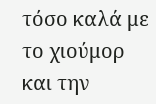τόσο καλά με το χιούμορ και την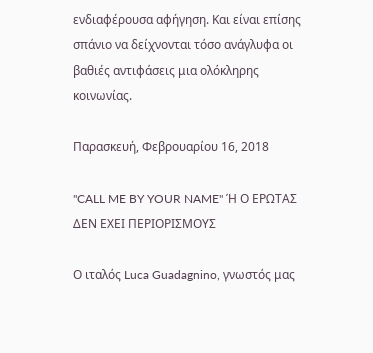ενδιαφέρουσα αφήγηση. Και είναι επίσης σπάνιο να δείχνονται τόσο ανάγλυφα οι βαθιές αντιφάσεις μια ολόκληρης κοινωνίας.

Παρασκευή, Φεβρουαρίου 16, 2018

"CALL ME BY YOUR NAME" Ή Ο ΕΡΩΤΑΣ ΔΕΝ ΕΧΕΙ ΠΕΡΙΟΡΙΣΜΟΥΣ

Ο ιταλός Luca Guadagnino, γνωστός μας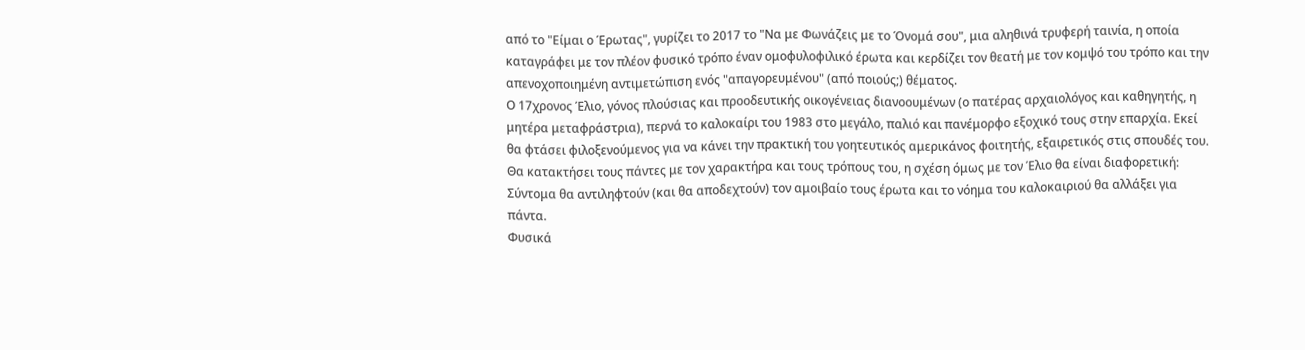από το "Είμαι ο Έρωτας", γυρίζει το 2017 το "Να με Φωνάζεις με το Όνομά σου", μια αληθινά τρυφερή ταινία, η οποία καταγράφει με τον πλέον φυσικό τρόπο έναν ομοφυλοφιλικό έρωτα και κερδίζει τον θεατή με τον κομψό του τρόπο και την απενοχοποιημένη αντιμετώπιση ενός "απαγορευμένου" (από ποιούς;) θέματος.
Ο 17χρονος Έλιο, γόνος πλούσιας και προοδευτικής οικογένειας διανοουμένων (ο πατέρας αρχαιολόγος και καθηγητής, η μητέρα μεταφράστρια), περνά το καλοκαίρι του 1983 στο μεγάλο, παλιό και πανέμορφο εξοχικό τους στην επαρχία. Εκεί θα φτάσει φιλοξενούμενος για να κάνει την πρακτική του γοητευτικός αμερικάνος φοιτητής, εξαιρετικός στις σπουδές του. Θα κατακτήσει τους πάντες με τον χαρακτήρα και τους τρόπους του, η σχέση όμως με τον Έλιο θα είναι διαφορετική: Σύντομα θα αντιληφτούν (και θα αποδεχτούν) τον αμοιβαίο τους έρωτα και το νόημα του καλοκαιριού θα αλλάξει για πάντα.
Φυσικά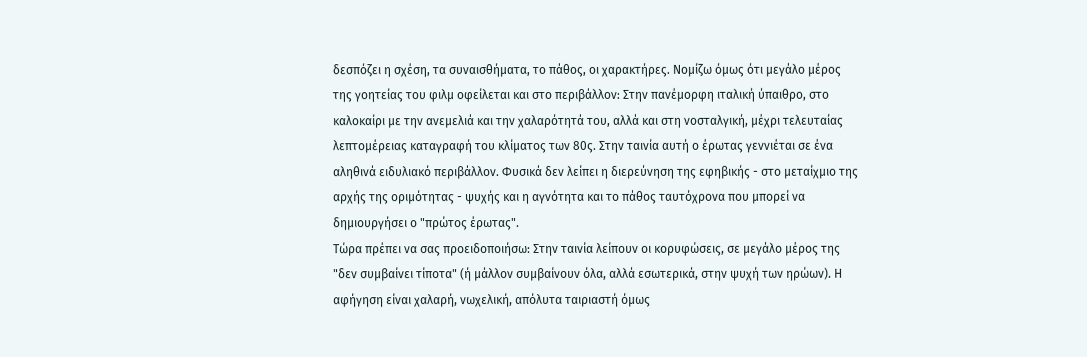δεσπόζει η σχέση, τα συναισθήματα, το πάθος, οι χαρακτήρες. Νομίζω όμως ότι μεγάλο μέρος της γοητείας του φιλμ οφείλεται και στο περιβάλλον: Στην πανέμορφη ιταλική ύπαιθρο, στο καλοκαίρι με την ανεμελιά και την χαλαρότητά του, αλλά και στη νοσταλγική, μέχρι τελευταίας λεπτομέρειας καταγραφή του κλίματος των 80ς. Στην ταινία αυτή ο έρωτας γεννιέται σε ένα αληθινά ειδυλιακό περιβάλλον. Φυσικά δεν λείπει η διερεύνηση της εφηβικής - στο μεταίχμιο της αρχής της οριμότητας - ψυχής και η αγνότητα και το πάθος ταυτόχρονα που μπορεί να δημιουργήσει ο "πρώτος έρωτας".
Τώρα πρέπει να σας προειδοποιήσω: Στην ταινία λείπουν οι κορυφώσεις, σε μεγάλο μέρος της "δεν συμβαίνει τίποτα" (ή μάλλον συμβαίνουν όλα, αλλά εσωτερικά, στην ψυχή των ηρώων). Η αφήγηση είναι χαλαρή, νωχελική, απόλυτα ταιριαστή όμως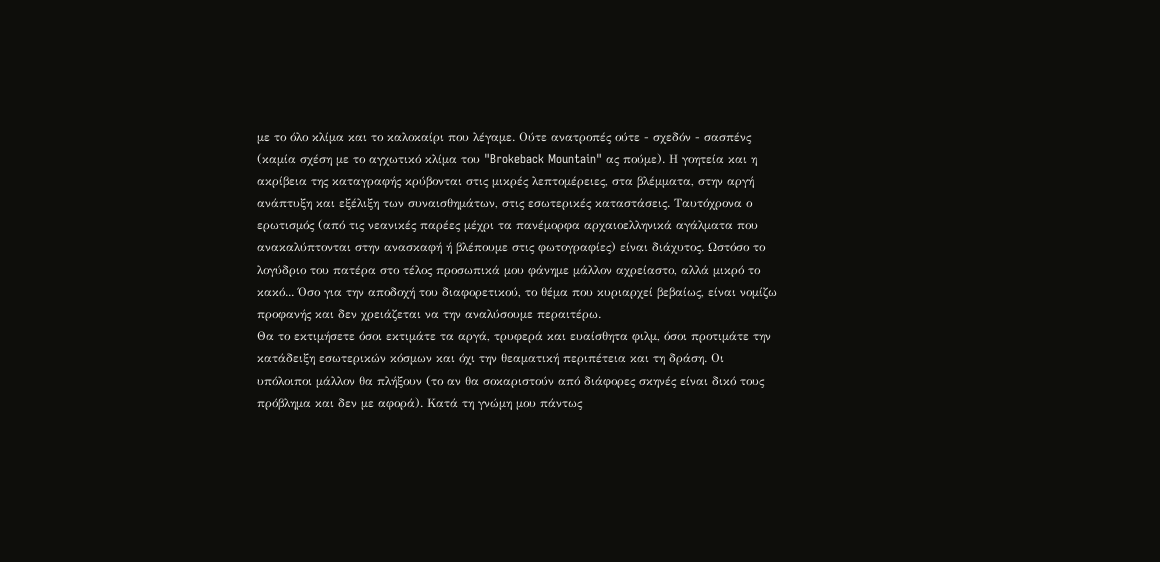με το όλο κλίμα και το καλοκαίρι που λέγαμε. Ούτε ανατροπές ούτε - σχεδόν - σασπένς (καμία σχέση με το αγχωτικό κλίμα του "Brokeback Mountain" ας πούμε). Η γοητεία και η ακρίβεια της καταγραφής κρύβονται στις μικρές λεπτομέρειες, στα βλέμματα, στην αργή ανάπτυξη και εξέλιξη των συναισθημάτων, στις εσωτερικές καταστάσεις. Ταυτόχρονα ο ερωτισμός (από τις νεανικές παρέες μέχρι τα πανέμορφα αρχαιοελληνικά αγάλματα που ανακαλύπτονται στην ανασκαφή ή βλέπουμε στις φωτογραφίες) είναι διάχυτος. Ωστόσο το λογύδριο του πατέρα στο τέλος προσωπικά μου φάνημε μάλλον αχρείαστο, αλλά μικρό το κακό... Όσο για την αποδοχή του διαφορετικού, το θέμα που κυριαρχεί βεβαίως, είναι νομίζω προφανής και δεν χρειάζεται να την αναλύσουμε περαιτέρω.
Θα το εκτιμήσετε όσοι εκτιμάτε τα αργά, τρυφερά και ευαίσθητα φιλμ, όσοι προτιμάτε την κατάδειξη εσωτερικών κόσμων και όχι την θεαματική περιπέτεια και τη δράση. Οι υπόλοιποι μάλλον θα πλήξουν (το αν θα σοκαριστούν από διάφορες σκηνές είναι δικό τους πρόβλημα και δεν με αφορά). Κατά τη γνώμη μου πάντως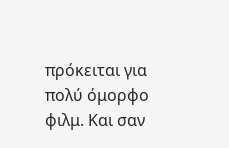πρόκειται για πολύ όμορφο φιλμ. Και σαν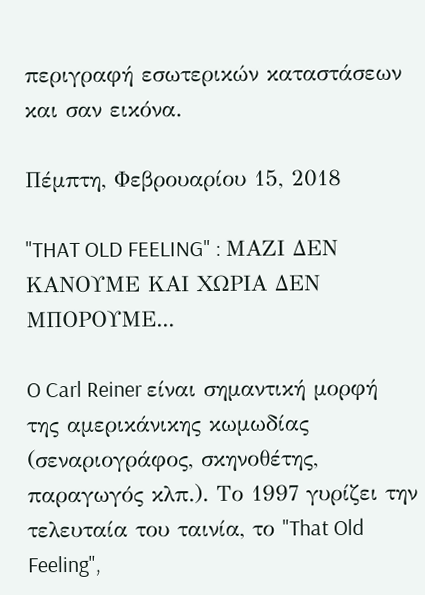περιγραφή εσωτερικών καταστάσεων και σαν εικόνα.

Πέμπτη, Φεβρουαρίου 15, 2018

"THAT OLD FEELING" : ΜΑΖΙ ΔΕΝ ΚΑΝΟΥΜΕ ΚΑΙ ΧΩΡΙΑ ΔΕΝ ΜΠΟΡΟΥΜΕ...

O Carl Reiner είναι σημαντική μορφή της αμερικάνικης κωμωδίας (σεναριογράφος, σκηνοθέτης, παραγωγός κλπ.). Το 1997 γυρίζει την τελευταία του ταινία, το "That Old Feeling",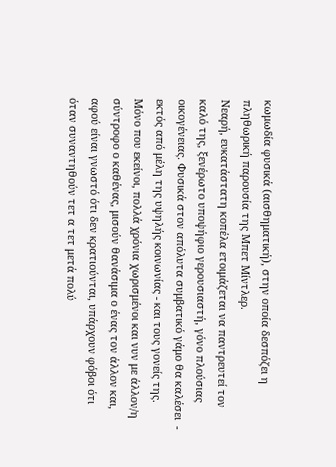κωμωδία φυσικά (αισθηματική), στην οποία δεσπόζει η πληθωρική παρουσία της Μπετ Μίντλερ.
Νεαρή, ευκατάστατη κοπέλα ετοιμάζεται να παντρευτεί τον καλό της, ξενέρωτο υποψήφιο γερουσιαστή, γόνο πλούσιας οικογένειας. Φυσικά στον απόλυτα συμβατικό γάμο θα καλέσει  - εκτός από μέλη της υψηλής κοινωνίας - και τους γονείς της. Μόνο που εκείνοι, πολλά χρόνια χωρισμένοι και νυν με άλλον/η σύντροφο ο καθένας, μισούν θανάσιμα ο ένας τον άλλον και, αφού είναι γνωστό ότι δεν κρατιούνται, υπάρχουν φόβοι ότι όταν συναντηθούν τετ α τετ μετά πολύ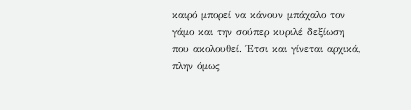καιρό μπορεί να κάνουν μπάχαλο τον γάμο και την σούπερ κυριλέ δεξίωση που ακολουθεί. Έτσι και γίνεται αρχικά, πλην όμως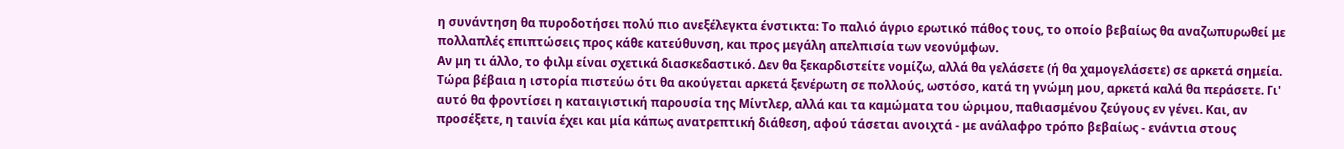η συνάντηση θα πυροδοτήσει πολύ πιο ανεξέλεγκτα ένστικτα: Το παλιό άγριο ερωτικό πάθος τους, το οποίο βεβαίως θα αναζωπυρωθεί με πολλαπλές επιπτώσεις προς κάθε κατεύθυνση, και προς μεγάλη απελπισία των νεονύμφων.
Αν μη τι άλλο, το φιλμ είναι σχετικά διασκεδαστικό. Δεν θα ξεκαρδιστείτε νομίζω, αλλά θα γελάσετε (ή θα χαμογελάσετε) σε αρκετά σημεία. Τώρα βέβαια η ιστορία πιστεύω ότι θα ακούγεται αρκετά ξενέρωτη σε πολλούς, ωστόσο, κατά τη γνώμη μου, αρκετά καλά θα περάσετε. Γι' αυτό θα φροντίσει η καταιγιστική παρουσία της Μίντλερ, αλλά και τα καμώματα του ώριμου, παθιασμένου ζεύγους εν γένει. Και, αν προσέξετε, η ταινία έχει και μία κάπως ανατρεπτική διάθεση, αφού τάσεται ανοιχτά - με ανάλαφρο τρόπο βεβαίως - ενάντια στους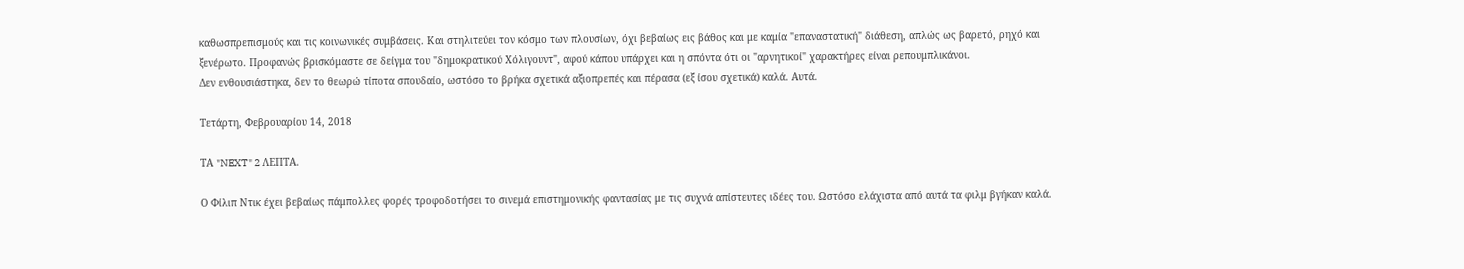καθωσπρεπισμούς και τις κοινωνικές συμβάσεις. Και στηλιτεύει τον κόσμο των πλουσίων, όχι βεβαίως εις βάθος και με καμία "επαναστατική" διάθεση, απλώς ως βαρετό, ρηχό και ξενέρωτο. Προφανώς βρισκόμαστε σε δείγμα του "δημοκρατικού Χόλιγουντ", αφού κάπου υπάρχει και η σπόντα ότι οι "αρνητικοί" χαρακτήρες είναι ρεπουμπλικάνοι.
Δεν ενθουσιάστηκα, δεν το θεωρώ τίποτα σπουδαίο, ωστόσο το βρήκα σχετικά αξιοπρεπές και πέρασα (εξ ίσου σχετικά) καλά. Αυτά.

Τετάρτη, Φεβρουαρίου 14, 2018

ΤΑ "NEXT" 2 ΛΕΠΤΑ.

Ο Φίλιπ Ντικ έχει βεβαίως πάμπολλες φορές τροφοδοτήσει το σινεμά επιστημονικής φαντασίας με τις συχνά απίστευτες ιδέες του. Ωστόσο ελάχιστα από αυτά τα φιλμ βγήκαν καλά.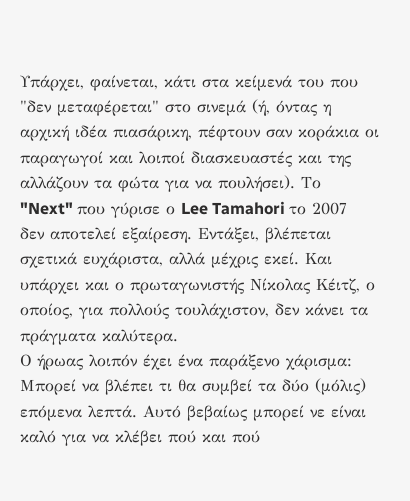Υπάρχει, φαίνεται, κάτι στα κείμενά του που "δεν μεταφέρεται" στο σινεμά (ή, όντας η αρχική ιδέα πιασάρικη, πέφτουν σαν κοράκια οι παραγωγοί και λοιποί διασκευαστές και της αλλάζουν τα φώτα για να πουλήσει). Το "Next" που γύρισε ο Lee Tamahori το 2007 δεν αποτελεί εξαίρεση. Εντάξει, βλέπεται σχετικά ευχάριστα, αλλά μέχρις εκεί. Και υπάρχει και ο πρωταγωνιστής Νίκολας Κέιτζ, ο οποίος, για πολλούς τουλάχιστον, δεν κάνει τα πράγματα καλύτερα.
Ο ήρωας λοιπόν έχει ένα παράξενο χάρισμα: Μπορεί να βλέπει τι θα συμβεί τα δύο (μόλις) επόμενα λεπτά. Αυτό βεβαίως μπορεί νε είναι καλό για να κλέβει πού και πού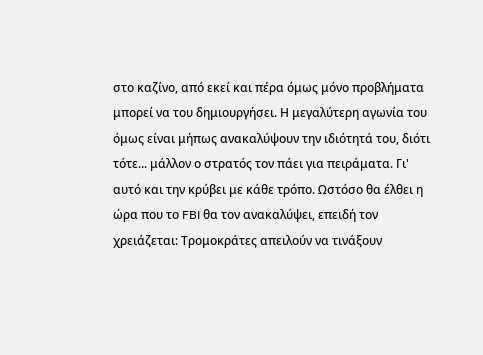στο καζίνο, από εκεί και πέρα όμως μόνο προβλήματα μπορεί να του δημιουργήσει. Η μεγαλύτερη αγωνία του όμως είναι μήπως ανακαλύψουν την ιδιότητά του, διότι τότε... μάλλον ο στρατός τον πάει για πειράματα. Γι' αυτό και την κρύβει με κάθε τρόπο. Ωστόσο θα έλθει η ώρα που το FBI θα τον ανακαλύψει, επειδή τον χρειάζεται: Τρομοκράτες απειλούν να τινάξουν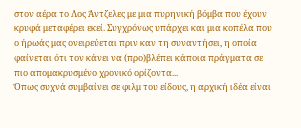στον αέρα το Λος Άντζελες με μια πυρηνική βόμβα που έχουν κρυφά μεταφέρει εκεί. Συγχρόνως υπάρχει και μια κοπέλα που ο ήρωάς μας ονειρεύεται πριν καν τη συναντήσει, η οποία φαίνεται ότι τον κάνει να (προ)βλέπει κάποια πράγματα σε πιο απομακρυσμένο χρονικό ορίζοντα...
Όπως συχνά συμβαίνει σε φιλμ του είδους, η αρχική ιδέα είναι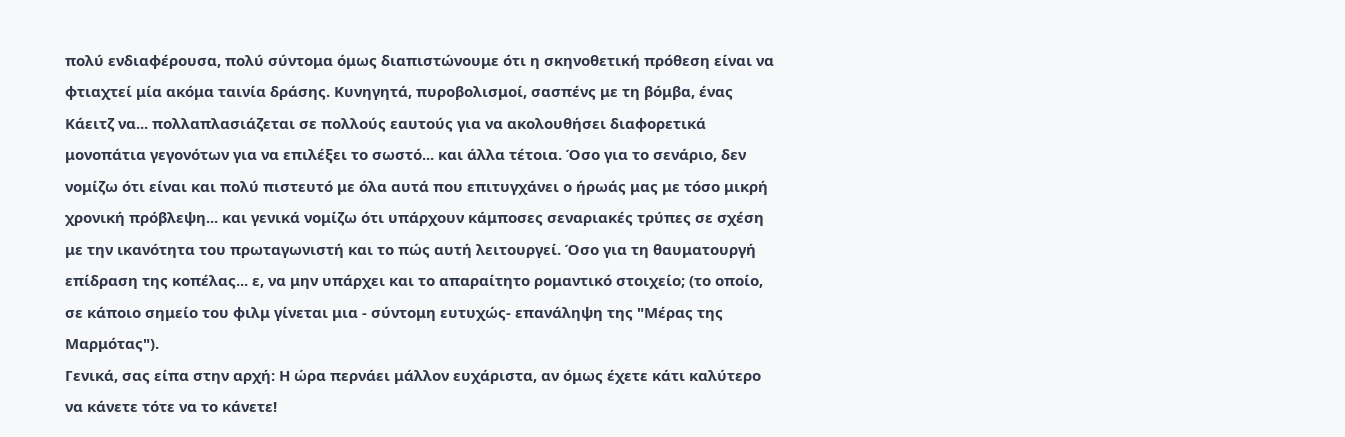πολύ ενδιαφέρουσα, πολύ σύντομα όμως διαπιστώνουμε ότι η σκηνοθετική πρόθεση είναι να φτιαχτεί μία ακόμα ταινία δράσης. Κυνηγητά, πυροβολισμοί, σασπένς με τη βόμβα, ένας Κάειτζ να... πολλαπλασιάζεται σε πολλούς εαυτούς για να ακολουθήσει διαφορετικά μονοπάτια γεγονότων για να επιλέξει το σωστό... και άλλα τέτοια. Όσο για το σενάριο, δεν νομίζω ότι είναι και πολύ πιστευτό με όλα αυτά που επιτυγχάνει ο ήρωάς μας με τόσο μικρή χρονική πρόβλεψη... και γενικά νομίζω ότι υπάρχουν κάμποσες σεναριακές τρύπες σε σχέση με την ικανότητα του πρωταγωνιστή και το πώς αυτή λειτουργεί. Όσο για τη θαυματουργή επίδραση της κοπέλας... ε, να μην υπάρχει και το απαραίτητο ρομαντικό στοιχείο; (το οποίο, σε κάποιο σημείο του φιλμ γίνεται μια - σύντομη ευτυχώς- επανάληψη της "Μέρας της Μαρμότας").
Γενικά, σας είπα στην αρχή: Η ώρα περνάει μάλλον ευχάριστα, αν όμως έχετε κάτι καλύτερο να κάνετε τότε να το κάνετε!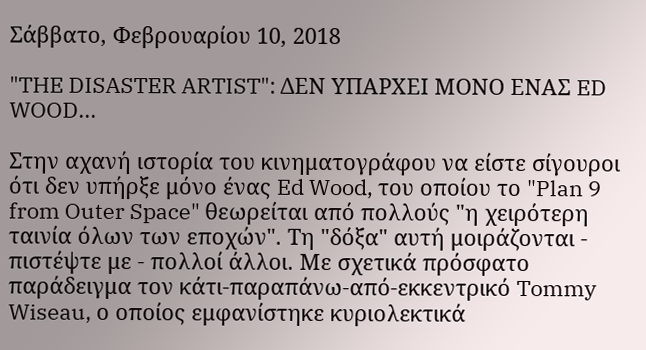Σάββατο, Φεβρουαρίου 10, 2018

"THE DISASTER ARTIST": ΔΕΝ ΥΠΑΡΧΕΙ ΜΟΝΟ ΕΝΑΣ ED WOOD...

Στην αχανή ιστορία του κινηματογράφου να είστε σίγουροι ότι δεν υπήρξε μόνο ένας Ed Wood, του οποίου το "Plan 9 from Outer Space" θεωρείται από πολλούς "η χειρότερη ταινία όλων των εποχών". Τη "δόξα" αυτή μοιράζονται - πιστέψτε με - πολλοί άλλοι. Με σχετικά πρόσφατο παράδειγμα τον κάτι-παραπάνω-από-εκκεντρικό Tommy Wiseau, ο οποίος εμφανίστηκε κυριολεκτικά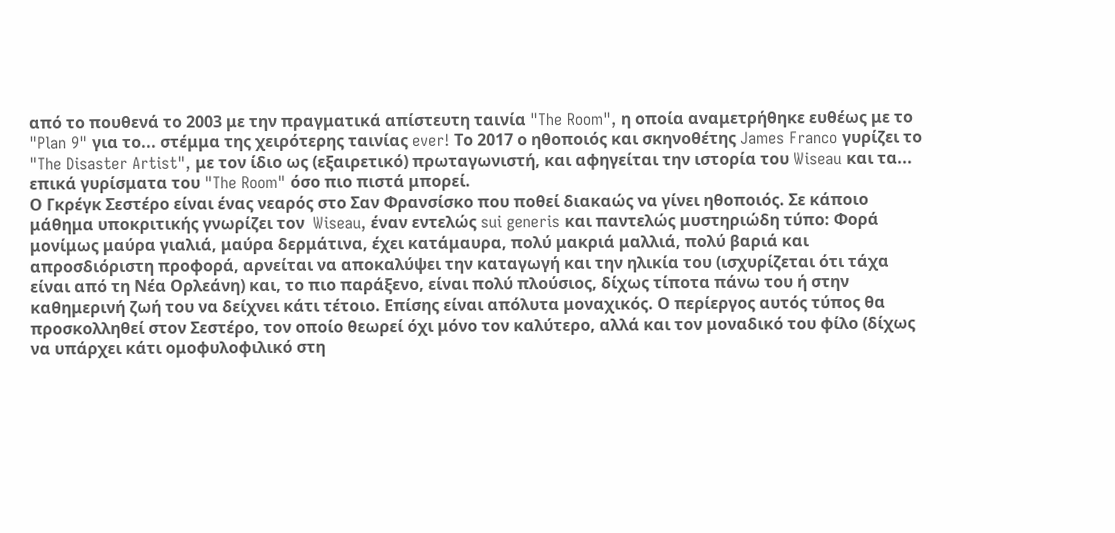από το πουθενά το 2003 με την πραγματικά απίστευτη ταινία "The Room", η οποία αναμετρήθηκε ευθέως με το "Plan 9" για το... στέμμα της χειρότερης ταινίας ever! Το 2017 ο ηθοποιός και σκηνοθέτης James Franco γυρίζει το "The Disaster Artist", με τον ίδιο ως (εξαιρετικό) πρωταγωνιστή, και αφηγείται την ιστορία του Wiseau και τα... επικά γυρίσματα του "The Room" όσο πιο πιστά μπορεί.
Ο Γκρέγκ Σεστέρο είναι ένας νεαρός στο Σαν Φρανσίσκο που ποθεί διακαώς να γίνει ηθοποιός. Σε κάποιο μάθημα υποκριτικής γνωρίζει τον  Wiseau, έναν εντελώς sui generis και παντελώς μυστηριώδη τύπο: Φορά μονίμως μαύρα γιαλιά, μαύρα δερμάτινα, έχει κατάμαυρα, πολύ μακριά μαλλιά, πολύ βαριά και απροσδιόριστη προφορά, αρνείται να αποκαλύψει την καταγωγή και την ηλικία του (ισχυρίζεται ότι τάχα είναι από τη Νέα Ορλεάνη) και, το πιο παράξενο, είναι πολύ πλούσιος, δίχως τίποτα πάνω του ή στην καθημερινή ζωή του να δείχνει κάτι τέτοιο. Επίσης είναι απόλυτα μοναχικός. Ο περίεργος αυτός τύπος θα προσκολληθεί στον Σεστέρο, τον οποίο θεωρεί όχι μόνο τον καλύτερο, αλλά και τον μοναδικό του φίλο (δίχως να υπάρχει κάτι ομοφυλοφιλικό στη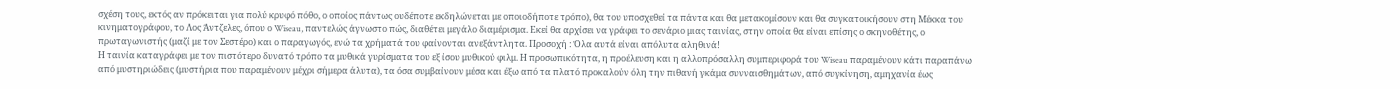σχέση τους, εκτός αν πρόκειται για πολύ κρυφό πόθο, ο οποίος πάντως ουδέποτε εκδηλώνεται με οποιοδήποτε τρόπο), θα του υποσχεθεί τα πάντα και θα μετακομίσουν και θα συγκατοικήσουν στη Μέκκα του κινηματογράφου, το Λος Άντζελες, όπου ο Wiseau, παντελώς άγνωστο πώς, διαθέτει μεγάλο διαμέρισμα. Εκεί θα αρχίσει να γράφει το σενάριο μιας ταινίας, στην οποία θα είναι επίσης ο σκηνοθέτης, ο πρωταγωνιστής (μαζί με τον Σεστέρο) και ο παραγωγός, ενώ τα χρήματά του φαίνονται ανεξάντλητα. Προσοχή : Όλα αυτά είναι απόλυτα αληθινά!
Η ταινία καταγράφει με τον πιστότερο δυνατό τρόπο τα μυθικά γυρίσματα του εξ ίσου μυθικού φιλμ. Η προσωπικότητα, η προέλευση και η αλλοπρόσαλλη συμπεριφορά του Wiseau παραμένουν κάτι παραπάνω από μυστηριώδεις (μυστήρια που παραμένουν μέχρι σήμερα άλυτα), τα όσα συμβαίνουν μέσα και έξω από τα πλατό προκαλούν όλη την πιθανή γκάμα συνναισθημάτων, από συγκίνηση, αμηχανία έως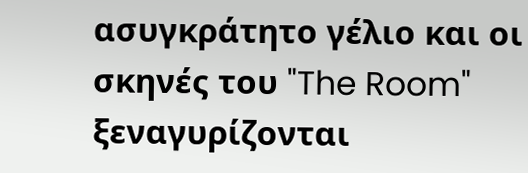ασυγκράτητο γέλιο και οι σκηνές του "The Room" ξεναγυρίζονται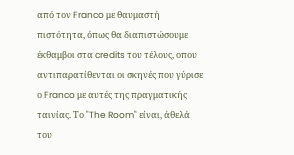από τον Franco με θαυμαστή πιστότητα, όπως θα διαπιστώσουμε έκθαμβοι στα credits του τέλους, οπου αντιπαρατίθενται οι σκηνές που γύρισε ο Franco με αυτές της πραγματικής ταινίας. Το "The Room" είναι, άθελά του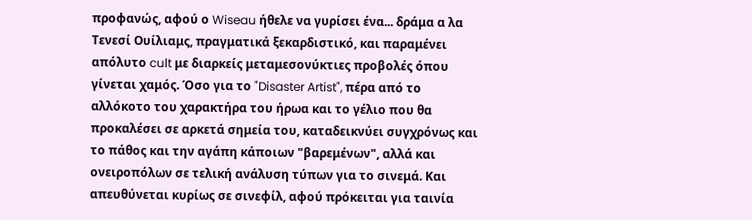προφανώς, αφού ο Wiseau ήθελε να γυρίσει ένα... δράμα α λα Τενεσί Ουίλιαμς, πραγματικά ξεκαρδιστικό, και παραμένει απόλυτο cult με διαρκείς μεταμεσονύκτιες προβολές όπου γίνεται χαμός. Όσο για το "Disaster Artist", πέρα από το αλλόκοτο του χαρακτήρα του ήρωα και το γέλιο που θα προκαλέσει σε αρκετά σημεία του, καταδεικνύει συγχρόνως και το πάθος και την αγάπη κάποιων "βαρεμένων", αλλά και ονειροπόλων σε τελική ανάλυση τύπων για το σινεμά. Και απευθύνεται κυρίως σε σινεφίλ, αφού πρόκειται για ταινία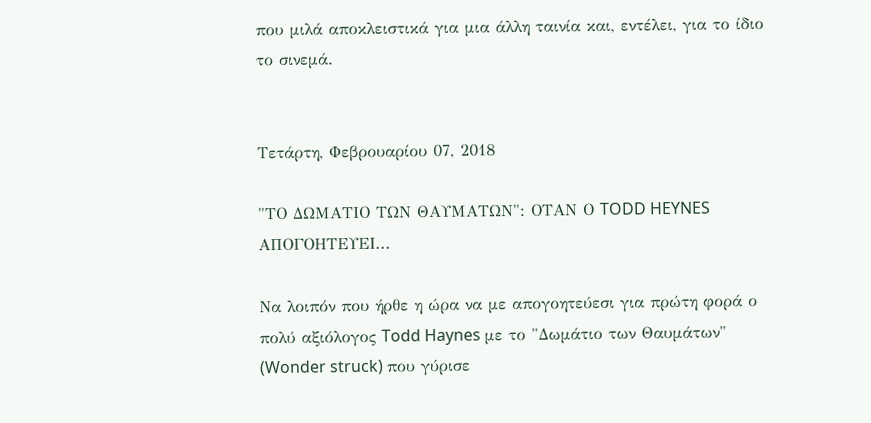που μιλά αποκλειστικά για μια άλλη ταινία και, εντέλει, για το ίδιο το σινεμά.


Τετάρτη, Φεβρουαρίου 07, 2018

"ΤΟ ΔΩΜΑΤΙΟ ΤΩΝ ΘΑΥΜΑΤΩΝ": ΟΤΑΝ Ο TODD HEYNES ΑΠΟΓΟΗΤΕΥΕΙ...

Να λοιπόν που ήρθε η ώρα να με απογοητεύεσι για πρώτη φορά ο πολύ αξιόλογος Todd Haynes με το "Δωμάτιο των Θαυμάτων" (Wonder struck) που γύρισε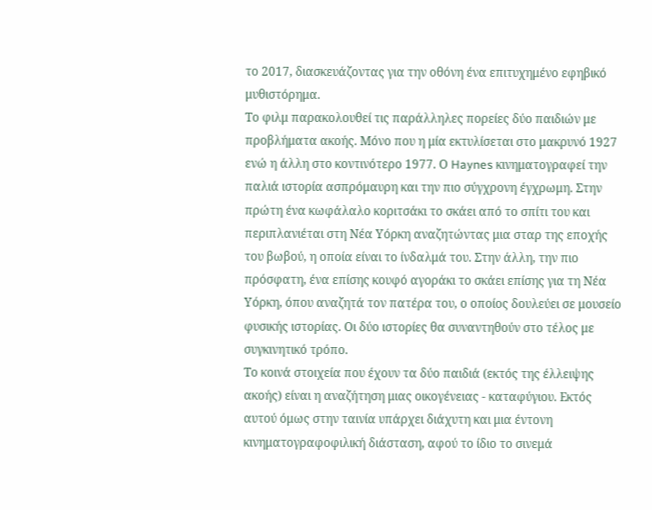το 2017, διασκευάζοντας για την οθόνη ένα επιτυχημένο εφηβικό μυθιστόρημα.
Το φιλμ παρακολουθεί τις παράλληλες πορείες δύο παιδιών με προβλήματα ακοής. Μόνο που η μία εκτυλίσεται στο μακρυνό 1927 ενώ η άλλη στο κοντινότερο 1977. Ο Haynes κινηματογραφεί την παλιά ιστορία ασπρόμαυρη και την πιο σύγχρονη έγχρωμη. Στην πρώτη ένα κωφάλαλο κοριτσάκι το σκάει από το σπίτι του και περιπλανιέται στη Νέα Υόρκη αναζητώντας μια σταρ της εποχής του βωβού, η οποία είναι το ίνδαλμά του. Στην άλλη, την πιο πρόσφατη, ένα επίσης κουφό αγοράκι το σκάει επίσης για τη Νέα Υόρκη, όπου αναζητά τον πατέρα του, ο οποίος δουλεύει σε μουσείο φυσικής ιστορίας. Οι δύο ιστορίες θα συναντηθούν στο τέλος με συγκινητικό τρόπο.
Το κοινά στοιχεία που έχουν τα δύο παιδιά (εκτός της έλλειψης ακοής) είναι η αναζήτηση μιας οικογένειας - καταφύγιου. Εκτός αυτού όμως στην ταινία υπάρχει διάχυτη και μια έντονη κινηματογραφοφιλική διάσταση, αφού το ίδιο το σινεμά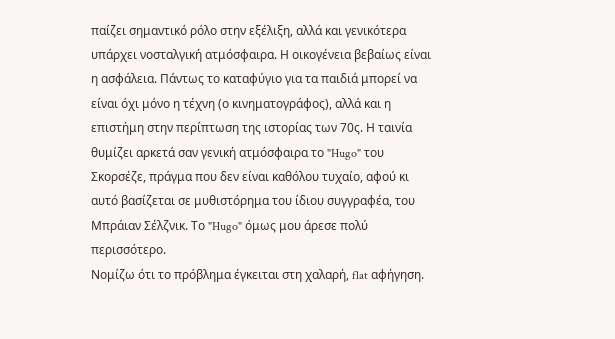παίζει σημαντικό ρόλο στην εξέλιξη, αλλά και γενικότερα υπάρχει νοσταλγική ατμόσφαιρα. Η οικογένεια βεβαίως είναι η ασφάλεια. Πάντως το καταφύγιο για τα παιδιά μπορεί να είναι όχι μόνο η τέχνη (ο κινηματογράφος), αλλά και η επιστήμη στην περίπτωση της ιστορίας των 70ς. Η ταινία θυμίζει αρκετά σαν γενική ατμόσφαιρα το "Hugo" του Σκορσέζε, πράγμα που δεν είναι καθόλου τυχαίο, αφού κι αυτό βασίζεται σε μυθιστόρημα του ίδιου συγγραφέα, του Μπράιαν Σέλζνικ. Το "Hugo" όμως μου άρεσε πολύ περισσότερο.
Νομίζω ότι το πρόβλημα έγκειται στη χαλαρή, flat αφήγηση.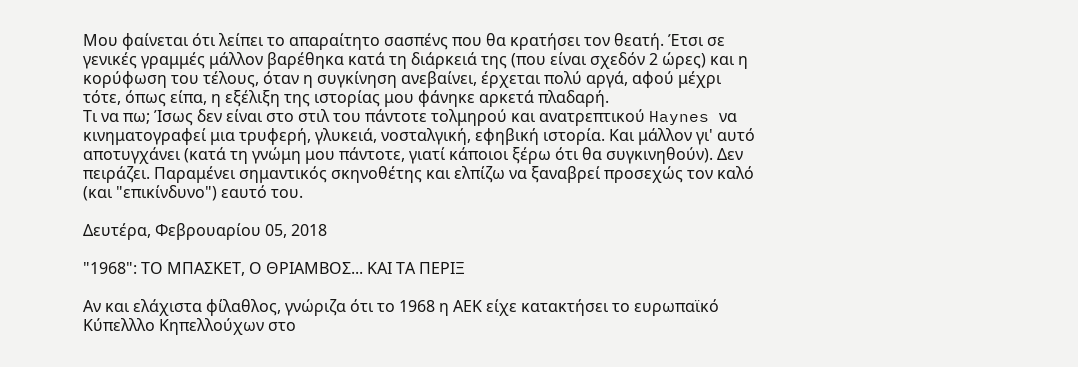Μου φαίνεται ότι λείπει το απαραίτητο σασπένς που θα κρατήσει τον θεατή. Έτσι σε γενικές γραμμές μάλλον βαρέθηκα κατά τη διάρκειά της (που είναι σχεδόν 2 ώρες) και η κορύφωση του τέλους, όταν η συγκίνηση ανεβαίνει, έρχεται πολύ αργά, αφού μέχρι τότε, όπως είπα, η εξέλιξη της ιστορίας μου φάνηκε αρκετά πλαδαρή.
Τι να πω; Ίσως δεν είναι στο στιλ του πάντοτε τολμηρού και ανατρεπτικού Haynes να κινηματογραφεί μια τρυφερή, γλυκειά, νοσταλγική, εφηβική ιστορία. Και μάλλον γι' αυτό αποτυγχάνει (κατά τη γνώμη μου πάντοτε, γιατί κάποιοι ξέρω ότι θα συγκινηθούν). Δεν πειράζει. Παραμένει σημαντικός σκηνοθέτης και ελπίζω να ξαναβρεί προσεχώς τον καλό (και "επικίνδυνο") εαυτό του.

Δευτέρα, Φεβρουαρίου 05, 2018

"1968": ΤΟ ΜΠΑΣΚΕΤ, Ο ΘΡΙΑΜΒΟΣ... ΚΑΙ ΤΑ ΠΕΡΙΞ

Αν και ελάχιστα φίλαθλος, γνώριζα ότι το 1968 η ΑΕΚ είχε κατακτήσει το ευρωπαϊκό Κύπελλλο Κηπελλούχων στο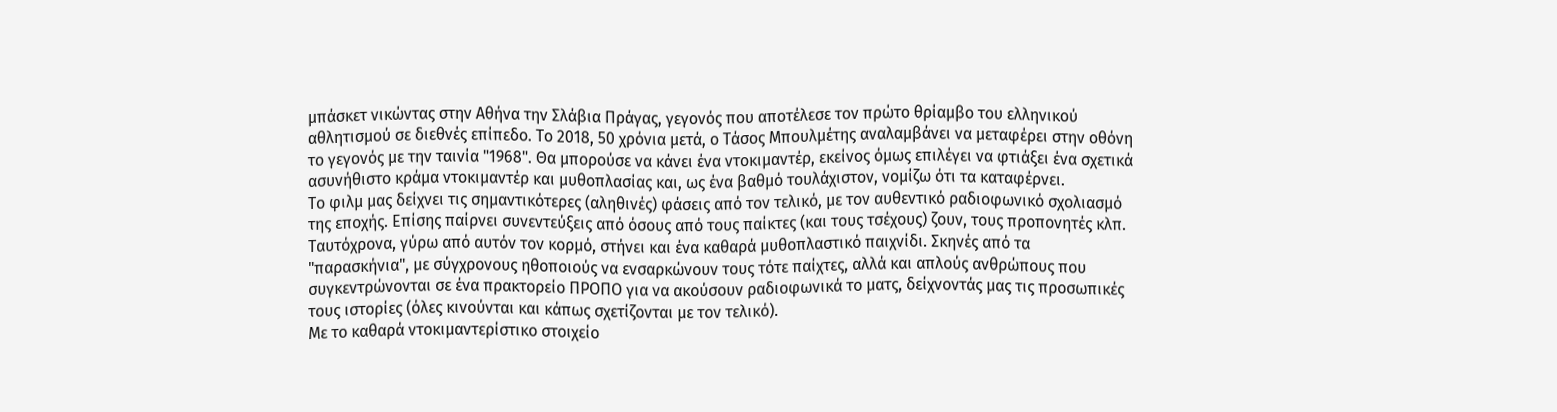μπάσκετ νικώντας στην Αθήνα την Σλάβια Πράγας, γεγονός που αποτέλεσε τον πρώτο θρίαμβο του ελληνικού αθλητισμού σε διεθνές επίπεδο. Το 2018, 50 χρόνια μετά, ο Τάσος Μπουλμέτης αναλαμβάνει να μεταφέρει στην οθόνη το γεγονός με την ταινία "1968". Θα μπορούσε να κάνει ένα ντοκιμαντέρ, εκείνος όμως επιλέγει να φτιάξει ένα σχετικά ασυνήθιστο κράμα ντοκιμαντέρ και μυθοπλασίας και, ως ένα βαθμό τουλάχιστον, νομίζω ότι τα καταφέρνει.
Το φιλμ μας δείχνει τις σημαντικότερες (αληθινές) φάσεις από τον τελικό, με τον αυθεντικό ραδιοφωνικό σχολιασμό της εποχής. Επίσης παίρνει συνεντεύξεις από όσους από τους παίκτες (και τους τσέχους) ζουν, τους προπονητές κλπ. Ταυτόχρονα, γύρω από αυτόν τον κορμό, στήνει και ένα καθαρά μυθοπλαστικό παιχνίδι. Σκηνές από τα "παρασκήνια", με σύγχρονους ηθοποιούς να ενσαρκώνουν τους τότε παίχτες, αλλά και απλούς ανθρώπους που συγκεντρώνονται σε ένα πρακτορείο ΠΡΟΠΟ για να ακούσουν ραδιοφωνικά το ματς, δείχνοντάς μας τις προσωπικές τους ιστορίες (όλες κινούνται και κάπως σχετίζονται με τον τελικό).
Με το καθαρά ντοκιμαντερίστικο στοιχείο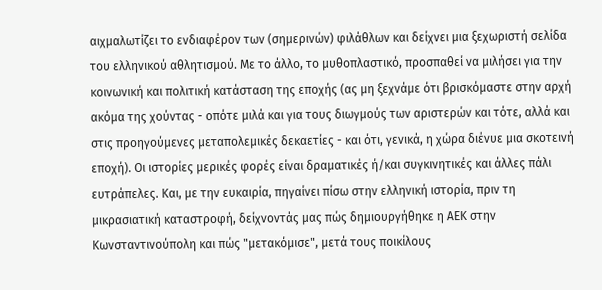αιχμαλωτίζει το ενδιαφέρον των (σημερινών) φιλάθλων και δείχνει μια ξεχωριστή σελίδα του ελληνικού αθλητισμού. Με το άλλο, το μυθοπλαστικό, προσπαθεί να μιλήσει για την κοινωνική και πολιτική κατάσταση της εποχής (ας μη ξεχνάμε ότι βρισκόμαστε στην αρχή ακόμα της χούντας - οπότε μιλά και για τους διωγμούς των αριστερών και τότε, αλλά και στις προηγούμενες μεταπολεμικές δεκαετίες - και ότι, γενικά, η χώρα διένυε μια σκοτεινή εποχή). Οι ιστορίες μερικές φορές είναι δραματικές ή/και συγκινητικές και άλλες πάλι ευτράπελες. Και, με την ευκαιρία, πηγαίνει πίσω στην ελληνική ιστορία, πριν τη μικρασιατική καταστροφή, δείχνοντάς μας πώς δημιουργήθηκε η ΑΕΚ στην Κωνσταντινούπολη και πώς "μετακόμισε", μετά τους ποικίλους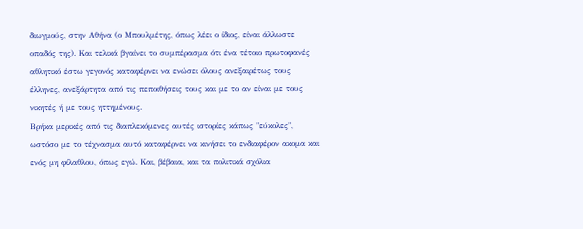διωγμούς, στην Αθήνα (ο Μπουλμέτης, όπως λέει ο ίδιος, είναι άλλωστε οπαδός της). Και τελικά βγαίνει το συμπέρασμα ότι ένα τέτοιο πρωτοφανές αθλητικό έστω γεγονός καταφέρνει να ενώσει όλους ανεξαιρέτως τους έλληνες, ανεξάρτητα από τις πεποιθήσεις τους και με το αν είναι με τους νικητές ή με τους ηττημένους.
Βρήκα μερικές από τις διαπλεκόμενες αυτές ιστορίες κάπως "εύκολες", ωστόσο με το τέχνασμα αυτό καταφέρνει να κινήσει το ενδιαφέρον ακομα και ενός μη φίλαθλου, όπως εγώ. Και, βέβαια, και τα πολιτικά σχόλια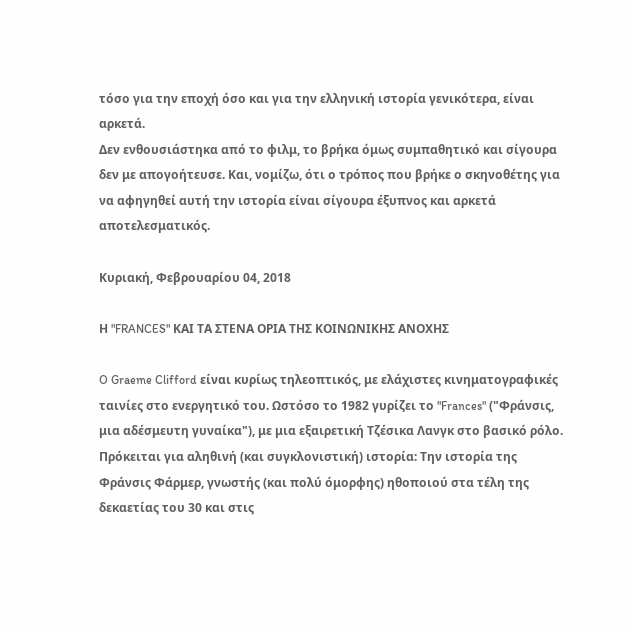τόσο για την εποχή όσο και για την ελληνική ιστορία γενικότερα, είναι αρκετά.
Δεν ενθουσιάστηκα από το φιλμ, το βρήκα όμως συμπαθητικό και σίγουρα δεν με απογοήτευσε. Και, νομίζω, ότι ο τρόπος που βρήκε ο σκηνοθέτης για να αφηγηθεί αυτή την ιστορία είναι σίγουρα έξυπνος και αρκετά αποτελεσματικός.

Κυριακή, Φεβρουαρίου 04, 2018

Η "FRANCES" ΚΑΙ ΤΑ ΣΤΕΝΑ ΟΡΙΑ ΤΗΣ ΚΟΙΝΩΝΙΚΗΣ ΑΝΟΧΗΣ

O Graeme Clifford είναι κυρίως τηλεοπτικός, με ελάχιστες κινηματογραφικές ταινίες στο ενεργητικό του. Ωστόσο το 1982 γυρίζει το "Frances" ("Φράνσις, μια αδέσμευτη γυναίκα"), με μια εξαιρετική Τζέσικα Λανγκ στο βασικό ρόλο.
Πρόκειται για αληθινή (και συγκλονιστική) ιστορία: Την ιστορία της Φράνσις Φάρμερ, γνωστής (και πολύ όμορφης) ηθοποιού στα τέλη της δεκαετίας του 30 και στις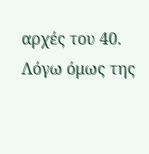αρχές του 40. Λόγω όμως της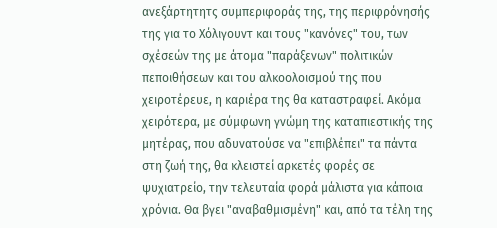ανεξάρτητητς συμπεριφοράς της, της περιφρόνησής της για το Χόλιγουντ και τους "κανόνες" του, των σχέσεών της με άτομα "παράξενων" πολιτικών πεποιθήσεων και του αλκοολοισμού της που χειροτέρευε, η καριέρα της θα καταστραφεί. Ακόμα χειρότερα, με σύμφωνη γνώμη της καταπιεστικής της μητέρας, που αδυνατούσε να "επιβλέπει" τα πάντα στη ζωή της, θα κλειστεί αρκετές φορές σε ψυχιατρείο, την τελευταία φορά μάλιστα για κάποια χρόνια. Θα βγει "αναβαθμισμένη" και, από τα τέλη της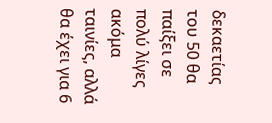δεκαετίας του 50 θα παίξει σε πολύ λίγες ακόμα ταινίες, αλλά θα έχει για 6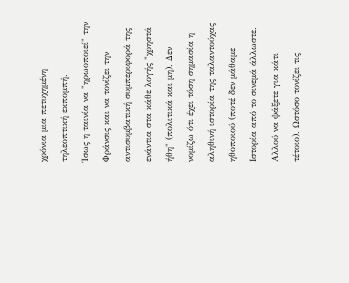χρόνια μια πετυχημένη τηλεοπτική εκπομπή.
Ίσως η ταινία να "ηρωοποιεί" την Φράνσις και να τονίζει την αντισυμβατική συμπεριφορά της ενάντια στα κάθε λογής "χρηστά ήθη" (πολιτικά και μη). Δεν νομίζω ότι έχει τόση σημασία η αληθινή ιστορία της ταλαντούχας ηθοποιού (ποτέ δεν μάθαμε Ιστορία από το σινεμά άλλωστε. Αλλού να ψάξετε για κάτι τέτοιο). Ωστόσο τονίζει τις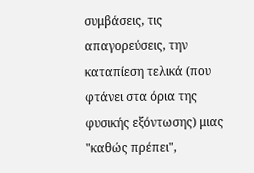συμβάσεις, τις απαγορεύσεις, την καταπίεση τελικά (που φτάνει στα όρια της φυσικής εξόντωσης) μιας "καθώς πρέπει",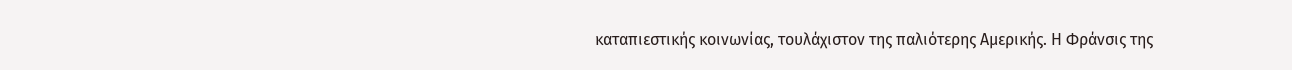καταπιεστικής κοινωνίας, τουλάχιστον της παλιότερης Αμερικής. Η Φράνσις της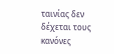ταινίας δεν δέχεται τους κανόνες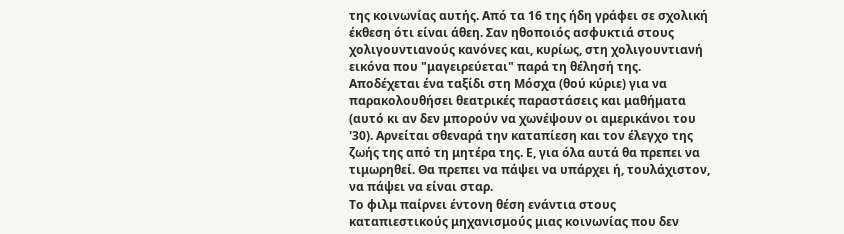της κοινωνίας αυτής. Από τα 16 της ήδη γράφει σε σχολική έκθεση ότι είναι άθεη. Σαν ηθοποιός ασφυκτιά στους χολιγουντιανούς κανόνες και, κυρίως, στη χολιγουντιανή εικόνα που "μαγειρεύεται" παρά τη θέλησή της. Αποδέχεται ένα ταξίδι στη Μόσχα (θού κύριε) για να παρακολουθήσει θεατρικές παραστάσεις και μαθήματα (αυτό κι αν δεν μπορούν να χωνέψουν οι αμερικάνοι του '30). Αρνείται σθεναρά την καταπίεση και τον έλεγχο της ζωής της από τη μητέρα της. Ε, για όλα αυτά θα πρεπει να τιμωρηθεί. Θα πρεπει να πάψει να υπάρχει ή, τουλάχιστον, να πάψει να είναι σταρ.
Το φιλμ παίρνει έντονη θέση ενάντια στους καταπιεστικούς μηχανισμούς μιας κοινωνίας που δεν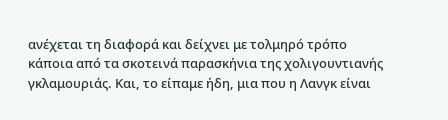ανέχεται τη διαφορά και δείχνει με τολμηρό τρόπο κάποια από τα σκοτεινά παρασκήνια της χολιγουντιανής γκλαμουριάς. Και, το είπαμε ήδη, μια που η Λανγκ είναι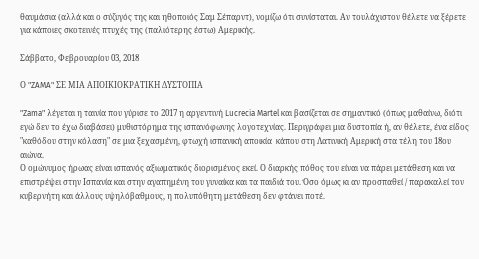θαυμάσια (αλλά και ο σύζυγός της και ηθοποιός Σαμ Σέπαρντ), νομίζω ότι συνίσταται. Αν τουλάχιστον θέλετε να ξέρετε για κάποιες σκοτεινές πτυχές της (παλιότερης έστω) Αμερικής.

Σάββατο, Φεβρουαρίου 03, 2018

Ο "ZAMA" ΣΕ ΜΙΑ ΑΠΟΙΚΙΟΚΡΑΤΙΚΗ ΔΥΣΤΟΠΙΑ

"Zama" λέγεται η ταινία που γύρισε το 2017 η αργεντινή Lucrecia Martel και βασίζεται σε σημαντικό (όπως μαθαίνω, διότι εγώ δεν το έχω διαβάσει) μυθιστόρημα της ισπανόφωνης λογοτεχνίας. Περιγράφει μια δυστοπία ή, αν θέλετε, ένα είδος "καθόδου στην κόλαση" σε μια ξεχασμένη, φτωχή ισπανική αποικία  κάπου στη Λατινική Αμερική στα τέλη του 18ου αιώνα.
Ο ομώνυμος ήρωας είναι ισπανός αξιωματικός διορισμένος εκεί. Ο διαρκής πόθος του είναι να πάρει μετάθεση και να επιστρέψει στην Ισπανία και στην αγαπημένη του γυναίκα και τα παιδιά του. Όσο όμως κι αν προσπαθεί / παρακαλεί τον κυβερνήτη και άλλους υψηλόβαθμους, η πολυπόθητη μετάθεση δεν φτάνει ποτέ.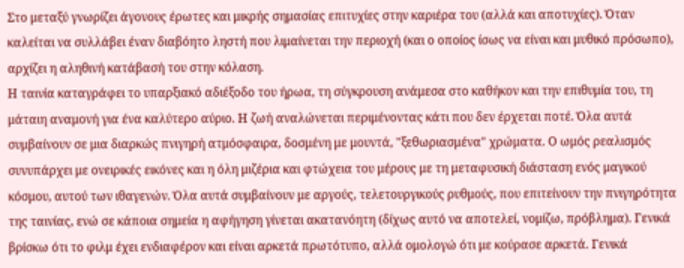Στο μεταξύ γνωρίζει άγονους έρωτες και μικρής σημασίας επιτυχίες στην καριέρα του (αλλά και αποτυχίες). Όταν καλείται να συλλάβει έναν διαβόητο ληστή που λιμαίνεται την περιοχή (και ο οποίος ίσως να είναι και μυθικό πρόσωπο), αρχίζει η αληθινή κατάβασή του στην κόλαση.
Η ταινία καταγράφει το υπαρξιακό αδιέξοδο του ήρωα, τη σύγκρουση ανάμεσα στο καθήκον και την επιθυμία του, τη μάταιη αναμονή για ένα καλύτερο αύριο. Η ζωή αναλώνεται περιμένοντας κάτι που δεν έρχεται ποτέ. Όλα αυτά συμβαίνουν σε μια διαρκώς πνιγηρή ατμόσφαιρα, δοσμένη με μουντά, "ξεθωριασμένα" χρώματα. Ο ωμός ρεαλισμός συνυπάρχει με ονειρικές εικόνες και η όλη μιζέρια και φτώχεια του μέρους με τη μεταφυσική διάσταση ενός μαγικού κόσμου, αυτού των ιθαγενών. Όλα αυτά συμβαίνουν με αργούς, τελετουργικούς ρυθμούς, που επιτείνουν την πνιγηρότητα της ταινίας, ενώ σε κάποια σημεία η αφήγηση γίνεται ακατανόητη (δίχως αυτό να αποτελεί, νομίζω, πρόβλημα). Γενικά βρίσκω ότι το φιλμ έχει ενδιαφέρον και είναι αρκετά πρωτότυπο, αλλά ομολογώ ότι με κούρασε αρκετά. Γενικά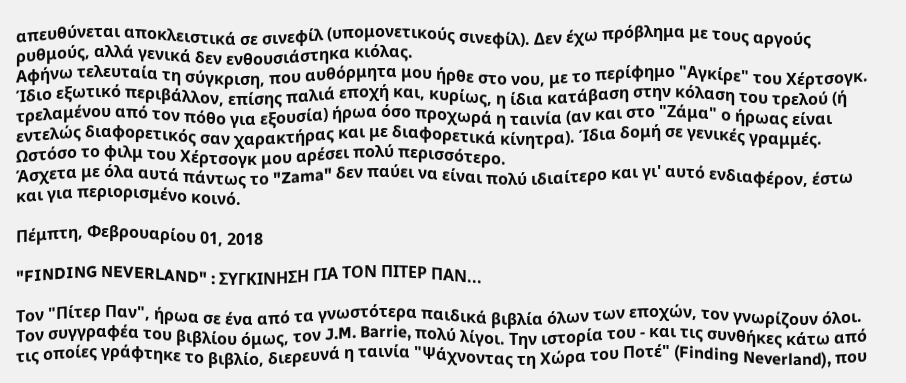απευθύνεται αποκλειστικά σε σινεφίλ (υπομονετικούς σινεφίλ). Δεν έχω πρόβλημα με τους αργούς ρυθμούς, αλλά γενικά δεν ενθουσιάστηκα κιόλας.
Αφήνω τελευταία τη σύγκριση, που αυθόρμητα μου ήρθε στο νου, με το περίφημο "Αγκίρε" του Χέρτσογκ. Ίδιο εξωτικό περιβάλλον, επίσης παλιά εποχή και, κυρίως, η ίδια κατάβαση στην κόλαση του τρελού (ή τρελαμένου από τον πόθο για εξουσία) ήρωα όσο προχωρά η ταινία (αν και στο "Ζάμα" ο ήρωας είναι εντελώς διαφορετικός σαν χαρακτήρας και με διαφορετικά κίνητρα). Ίδια δομή σε γενικές γραμμές. Ωστόσο το φιλμ του Χέρτσογκ μου αρέσει πολύ περισσότερο.
Άσχετα με όλα αυτά πάντως το "Zama" δεν παύει να είναι πολύ ιδιαίτερο και γι' αυτό ενδιαφέρον, έστω και για περιορισμένο κοινό.

Πέμπτη, Φεβρουαρίου 01, 2018

"FINDING NEVERLAND" : ΣΥΓΚΙΝΗΣΗ ΓΙΑ ΤΟΝ ΠΙΤΕΡ ΠΑΝ...

Τον "Πίτερ Παν", ήρωα σε ένα από τα γνωστότερα παιδικά βιβλία όλων των εποχών, τον γνωρίζουν όλοι. Τον συγγραφέα του βιβλίου όμως, τον J.M. Barrie, πολύ λίγοι. Την ιστορία του - και τις συνθήκες κάτω από τις οποίες γράφτηκε το βιβλίο, διερευνά η ταινία "Ψάχνοντας τη Χώρα του Ποτέ" (Finding Neverland), που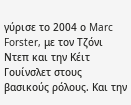γύρισε το 2004 ο Marc Forster, με τον Τζόνι Ντεπ και την Κέιτ Γουίνσλετ στους βασικούς ρόλους. Και την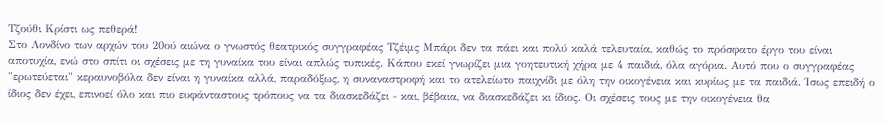Τζούθι Κρίστι ως πεθερά!
Στο Λονδίνο των αρχών του 20ού αιώνα ο γνωστός θεατρικός συγγραφέας Τζέιμς Μπάρι δεν τα πάει και πολύ καλά τελευταία, καθώς το πρόσφατο έργο του είναι αποτυχία, ενώ στο σπίτι οι σχέσεις με τη γυναίκα του είναι απλώς τυπικές. Κάπου εκεί γνωρίζει μια γοητευτική χήρα με 4 παιδιά, όλα αγόρια. Αυτό που ο συγγραφέας "ερωτεύεται" κεραυνοβόλα δεν είναι η γυναίκα αλλά, παραδόξως, η συναναστροφή και το ατελείωτο παιχνίδι με όλη την οικογένεια και κυρίως με τα παιδιά. Ίσως επειδή ο ίδιος δεν έχει, επινοεί όλο και πιο ευφάνταστους τρόπους να τα διασκεδάζει - και, βέβαια, να διασκεδάζει κι ίδιος. Οι σχέσεις τους με την οικογένεια θα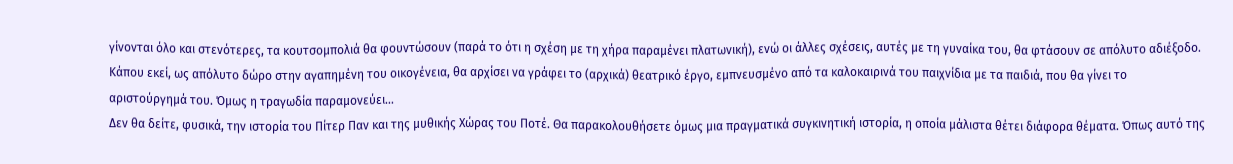γίνονται όλο και στενότερες, τα κουτσομπολιά θα φουντώσουν (παρά το ότι η σχέση με τη χήρα παραμένει πλατωνική), ενώ οι άλλες σχέσεις, αυτές με τη γυναίκα του, θα φτάσουν σε απόλυτο αδιέξοδο. Κάπου εκεί, ως απόλυτο δώρο στην αγαπημένη του οικογένεια, θα αρχίσει να γράφει το (αρχικά) θεατρικό έργο, εμπνευσμένο από τα καλοκαιρινά του παιχνίδια με τα παιδιά, που θα γίνει το αριστούργημά του. Όμως η τραγωδία παραμονεύει...
Δεν θα δείτε, φυσικά, την ιστορία του Πίτερ Παν και της μυθικής Χώρας του Ποτέ. Θα παρακολουθήσετε όμως μια πραγματικά συγκινητική ιστορία, η οποία μάλιστα θέτει διάφορα θέματα. Όπως αυτό της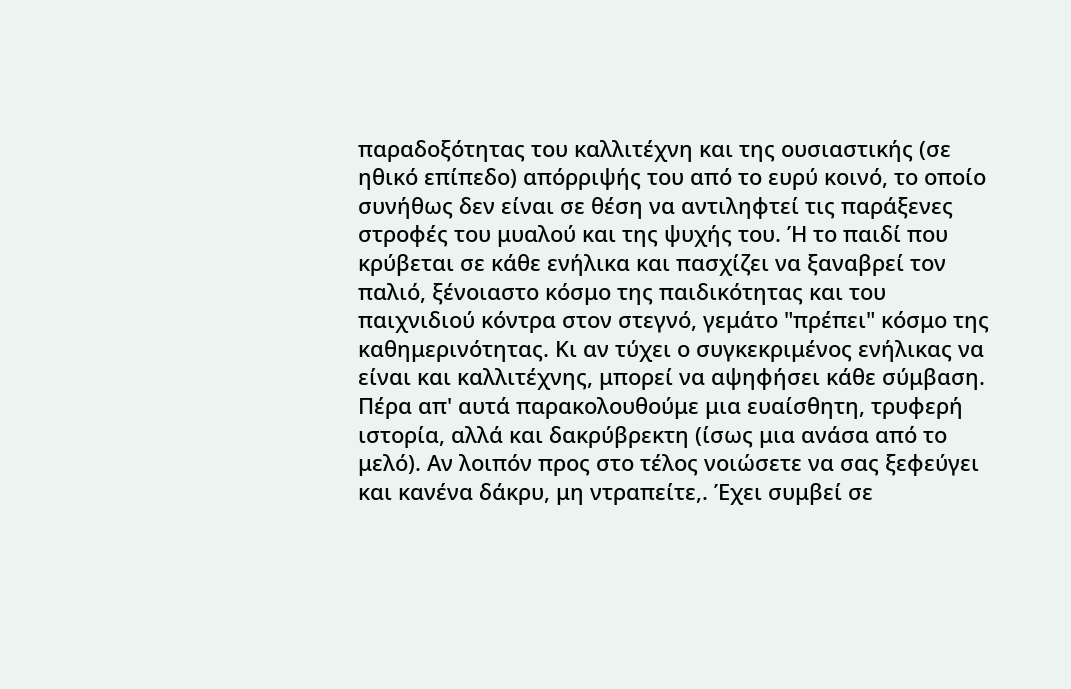παραδοξότητας του καλλιτέχνη και της ουσιαστικής (σε ηθικό επίπεδο) απόρριψής του από το ευρύ κοινό, το οποίο συνήθως δεν είναι σε θέση να αντιληφτεί τις παράξενες στροφές του μυαλού και της ψυχής του. Ή το παιδί που κρύβεται σε κάθε ενήλικα και πασχίζει να ξαναβρεί τον παλιό, ξένοιαστο κόσμο της παιδικότητας και του παιχνιδιού κόντρα στον στεγνό, γεμάτο "πρέπει" κόσμο της καθημερινότητας. Κι αν τύχει ο συγκεκριμένος ενήλικας να είναι και καλλιτέχνης, μπορεί να αψηφήσει κάθε σύμβαση.
Πέρα απ' αυτά παρακολουθούμε μια ευαίσθητη, τρυφερή ιστορία, αλλά και δακρύβρεκτη (ίσως μια ανάσα από το μελό). Αν λοιπόν προς στο τέλος νοιώσετε να σας ξεφεύγει και κανένα δάκρυ, μη ντραπείτε,. Έχει συμβεί σε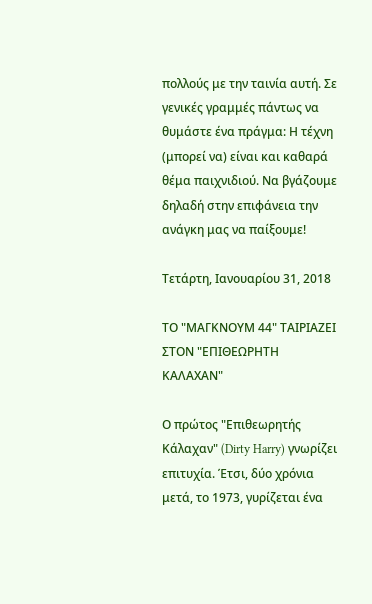πολλούς με την ταινία αυτή. Σε γενικές γραμμές πάντως να θυμάστε ένα πράγμα: Η τέχνη (μπορεί να) είναι και καθαρά θέμα παιχνιδιού. Να βγάζουμε δηλαδή στην επιφάνεια την ανάγκη μας να παίξουμε!

Τετάρτη, Ιανουαρίου 31, 2018

ΤΟ "ΜΑΓΚΝΟΥΜ 44" ΤΑΙΡΙΑΖΕΙ ΣΤΟΝ "ΕΠΙΘΕΩΡΗΤΗ ΚΑΛΑΧΑΝ"

Ο πρώτος "Επιθεωρητής Κάλαχαν" (Dirty Harry) γνωρίζει επιτυχία. Έτσι, δύο χρόνια μετά, το 1973, γυρίζεται ένα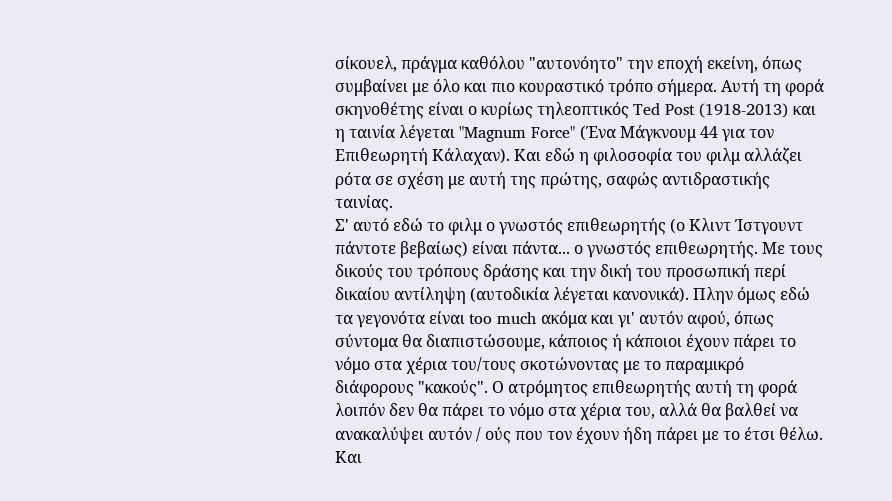σίκουελ, πράγμα καθόλου "αυτονόητο" την εποχή εκείνη, όπως συμβαίνει με όλο και πιο κουραστικό τρόπο σήμερα. Αυτή τη φορά σκηνοθέτης είναι ο κυρίως τηλεοπτικός Ted Post (1918-2013) και η ταινία λέγεται "Magnum Force" (Ένα Μάγκνουμ 44 για τον Επιθεωρητή Κάλαχαν). Και εδώ η φιλοσοφία του φιλμ αλλάζει ρότα σε σχέση με αυτή της πρώτης, σαφώς αντιδραστικής ταινίας.
Σ' αυτό εδώ το φιλμ ο γνωστός επιθεωρητής (ο Κλιντ Ίστγουντ πάντοτε βεβαίως) είναι πάντα... ο γνωστός επιθεωρητής. Με τους δικούς του τρόπους δράσης και την δική του προσωπική περί δικαίου αντίληψη (αυτοδικία λέγεται κανονικά). Πλην όμως εδώ τα γεγονότα είναι too much ακόμα και γι' αυτόν αφού, όπως σύντομα θα διαπιστώσουμε, κάποιος ή κάποιοι έχουν πάρει το νόμο στα χέρια του/τους σκοτώνοντας με το παραμικρό διάφορους "κακούς". Ο ατρόμητος επιθεωρητής αυτή τη φορά λοιπόν δεν θα πάρει το νόμο στα χέρια του, αλλά θα βαλθεί να ανακαλύψει αυτόν / ούς που τον έχουν ήδη πάρει με το έτσι θέλω. Και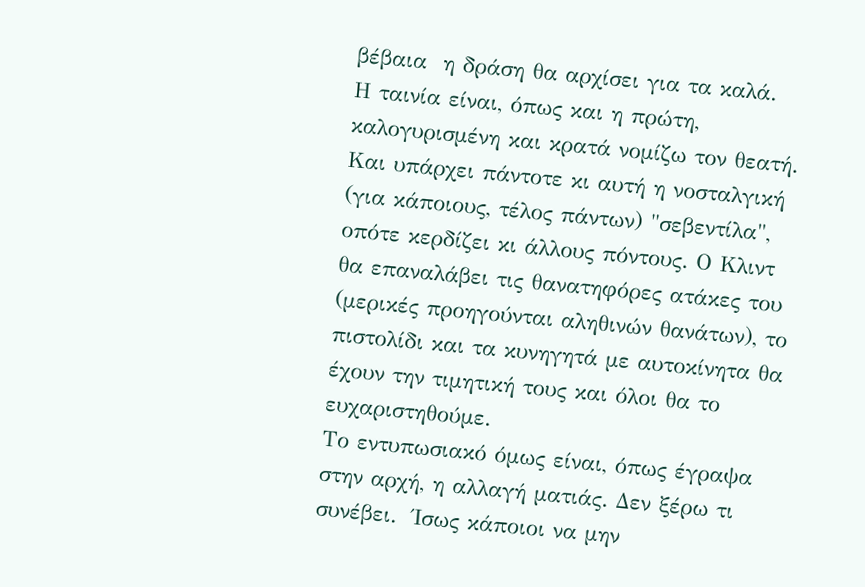βέβαια  η δράση θα αρχίσει για τα καλά.
Η ταινία είναι, όπως και η πρώτη, καλογυρισμένη και κρατά νομίζω τον θεατή. Και υπάρχει πάντοτε κι αυτή η νοσταλγική (για κάποιους, τέλος πάντων) "σεβεντίλα", οπότε κερδίζει κι άλλους πόντους. Ο Κλιντ θα επαναλάβει τις θανατηφόρες ατάκες του (μερικές προηγούνται αληθινών θανάτων), το πιστολίδι και τα κυνηγητά με αυτοκίνητα θα έχουν την τιμητική τους και όλοι θα το ευχαριστηθούμε.
Το εντυπωσιακό όμως είναι, όπως έγραψα στην αρχή, η αλλαγή ματιάς. Δεν ξέρω τι συνέβει.  Ίσως κάποιοι να μην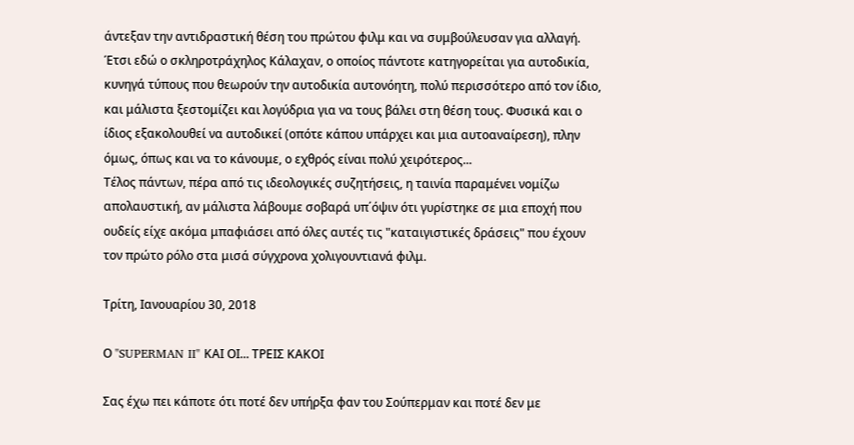άντεξαν την αντιδραστική θέση του πρώτου φιλμ και να συμβούλευσαν για αλλαγή. Έτσι εδώ ο σκληροτράχηλος Κάλαχαν, ο οποίος πάντοτε κατηγορείται για αυτοδικία, κυνηγά τύπους που θεωρούν την αυτοδικία αυτονόητη, πολύ περισσότερο από τον ίδιο, και μάλιστα ξεστομίζει και λογύδρια για να τους βάλει στη θέση τους. Φυσικά και ο ίδιος εξακολουθεί να αυτοδικεί (οπότε κάπου υπάρχει και μια αυτοαναίρεση), πλην όμως, όπως και να το κάνουμε, ο εχθρός είναι πολύ χειρότερος...
Τέλος πάντων, πέρα από τις ιδεολογικές συζητήσεις, η ταινία παραμένει νομίζω απολαυστική, αν μάλιστα λάβουμε σοβαρά υπ΄όψιν ότι γυρίστηκε σε μια εποχή που ουδείς είχε ακόμα μπαφιάσει από όλες αυτές τις "καταιγιστικές δράσεις" που έχουν τον πρώτο ρόλο στα μισά σύγχρονα χολιγουντιανά φιλμ.

Τρίτη, Ιανουαρίου 30, 2018

Ο "SUPERMAN II" ΚΑΙ ΟΙ... ΤΡΕΙΣ ΚΑΚΟΙ

Σας έχω πει κάποτε ότι ποτέ δεν υπήρξα φαν του Σούπερμαν και ποτέ δεν με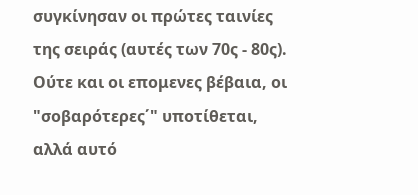συγκίνησαν οι πρώτες ταινίες της σειράς (αυτές των 70ς - 80ς). Ούτε και οι επομενες βέβαια, οι "σοβαρότερες΄" υποτίθεται, αλλά αυτό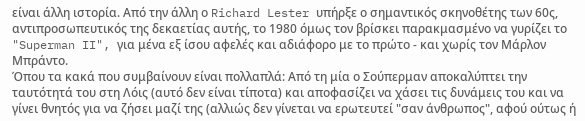είναι άλλη ιστορία. Από την άλλη ο Richard Lester υπήρξε ο σημαντικός σκηνοθέτης των 60ς, αντιπροσωπευτικός της δεκαετίας αυτής, το 1980 όμως τον βρίσκει παρακμασμένο να γυρίζει το "Superman II", για μένα εξ ίσου αφελές και αδιάφορο με το πρώτο - και χωρίς τον Μάρλον Μπράντο.
Όπου τα κακά που συμβαίνουν είναι πολλαπλά: Από τη μία ο Σούπερμαν αποκαλύπτει την ταυτότητά του στη Λόις (αυτό δεν είναι τίποτα) και αποφασίζει να χάσει τις δυνάμεις του και να γίνει θνητός για να ζήσει μαζί της (αλλιώς δεν γίνεται να ερωτευτεί "σαν άνθρωπος", αφού ούτως ή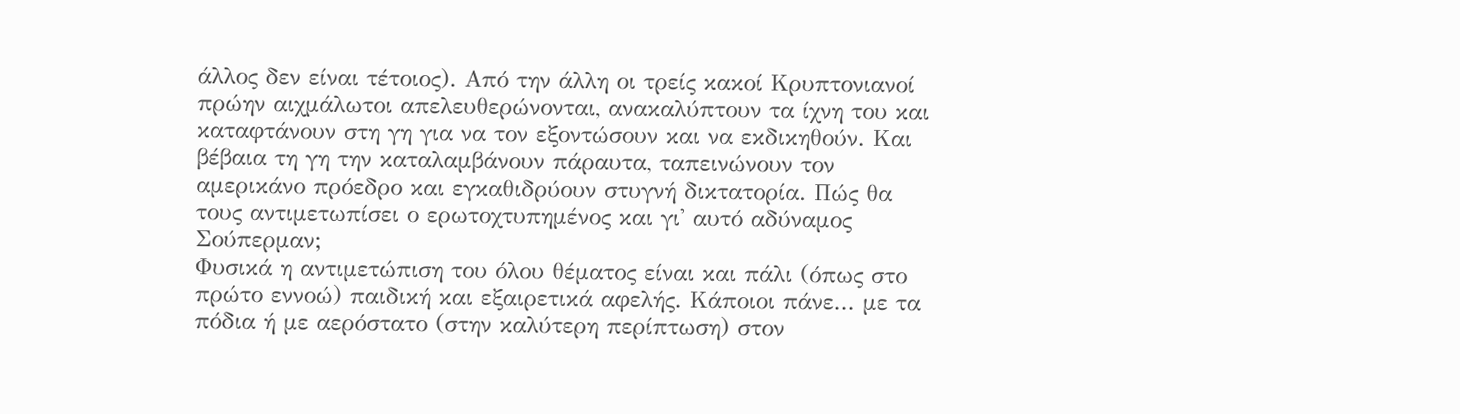άλλος δεν είναι τέτοιος). Από την άλλη οι τρείς κακοί Κρυπτονιανοί πρώην αιχμάλωτοι απελευθερώνονται, ανακαλύπτουν τα ίχνη του και καταφτάνουν στη γη για να τον εξοντώσουν και να εκδικηθούν. Και βέβαια τη γη την καταλαμβάνουν πάραυτα, ταπεινώνουν τον αμερικάνο πρόεδρο και εγκαθιδρύουν στυγνή δικτατορία. Πώς θα τους αντιμετωπίσει ο ερωτοχτυπημένος και γι' αυτό αδύναμος Σούπερμαν;
Φυσικά η αντιμετώπιση του όλου θέματος είναι και πάλι (όπως στο πρώτο εννοώ) παιδική και εξαιρετικά αφελής. Κάποιοι πάνε... με τα πόδια ή με αερόστατο (στην καλύτερη περίπτωση) στον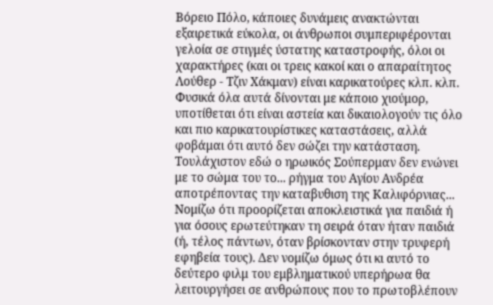Βόρειο Πόλο, κάποιες δυνάμεις ανακτώνται εξαιρετικά εύκολα, οι άνθρωποι συμπεριφέρονται γελοία σε στιγμές ύστατης καταστροφής, όλοι οι χαρακτήρες (και οι τρεις κακοί και ο απαραίτητος Λούθερ - Τζιν Χάκμαν) είναι καρικατούρες κλπ. κλπ. Φυσικά όλα αυτά δίνονται με κάποιο χιούμορ, υποτίθεται ότι είναι αστεία και δικαιολογούν τις όλο και πιο καρικατουρίστικες καταστάσεις, αλλά φοβάμαι ότι αυτό δεν σώζει την κατάσταση. Τουλάχιστον εδώ ο ηρωικός Σούπερμαν δεν ενώνει με το σώμα του το... ρήγμα του Αγίου Ανδρέα αποτρέποντας την καταβυθιση της Καλιφόρνιας...
Νομίζω ότι προορίζεται αποκλειστικά για παιδιά ή για όσους ερωτεύτηκαν τη σειρά όταν ήταν παιδιά (ή, τέλος πάντων, όταν βρίσκονταν στην τρυφερή εφηβεία τους). Δεν νομίζω όμως ότι κι αυτό το δεύτερο φιλμ του εμβληματικού υπερήρωα θα λειτουργήσει σε ανθρώπους που το πρωτοβλέπουν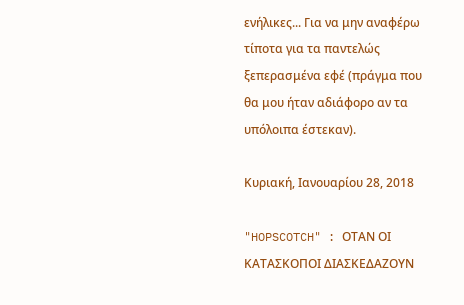ενήλικες... Για να μην αναφέρω τίποτα για τα παντελώς ξεπερασμένα εφέ (πράγμα που θα μου ήταν αδιάφορο αν τα υπόλοιπα έστεκαν).

Κυριακή, Ιανουαρίου 28, 2018

"HOPSCOTCH" : ΟΤΑΝ ΟΙ ΚΑΤΑΣΚΟΠΟΙ ΔΙΑΣΚΕΔΑΖΟΥΝ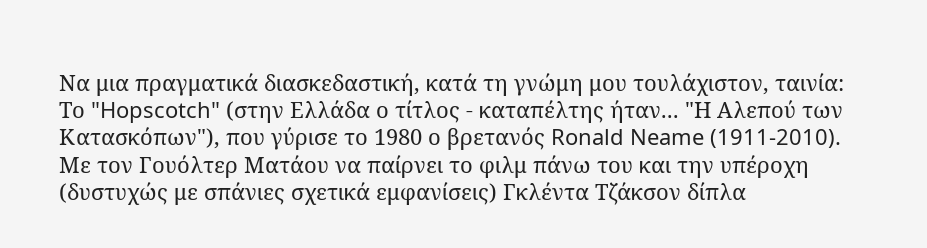Να μια πραγματικά διασκεδαστική, κατά τη γνώμη μου τουλάχιστον, ταινία: Το "Hopscotch" (στην Ελλάδα ο τίτλος - καταπέλτης ήταν... "Η Αλεπού των Κατασκόπων"), που γύρισε το 1980 ο βρετανός Ronald Neame (1911-2010). Με τον Γουόλτερ Ματάου να παίρνει το φιλμ πάνω του και την υπέροχη (δυστυχώς με σπάνιες σχετικά εμφανίσεις) Γκλέντα Τζάκσον δίπλα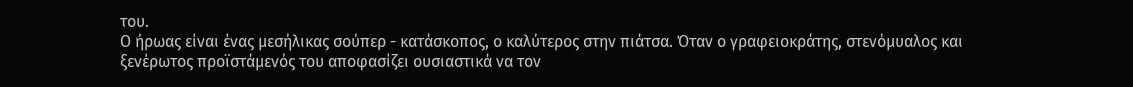του.
Ο ήρωας είναι ένας μεσήλικας σούπερ - κατάσκοπος, ο καλύτερος στην πιάτσα. Όταν ο γραφειοκράτης, στενόμυαλος και ξενέρωτος προϊστάμενός του αποφασίζει ουσιαστικά να τον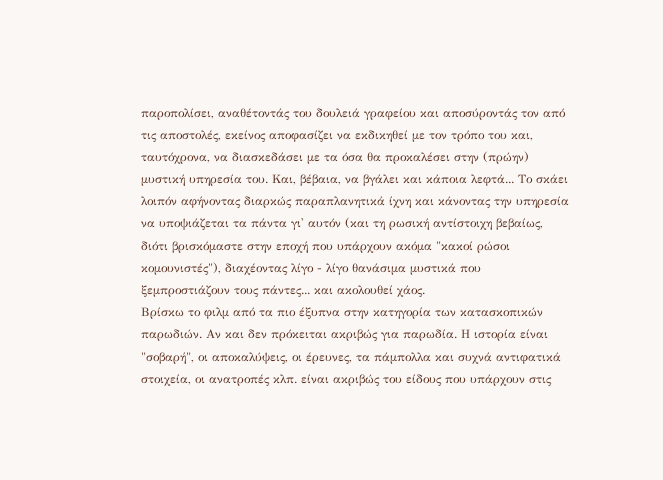παροπολίσει, αναθέτοντάς του δουλειά γραφείου και αποσύροντάς τον από τις αποστολές, εκείνος αποφασίζει να εκδικηθεί με τον τρόπο του και, ταυτόχρονα, να διασκεδάσει με τα όσα θα προκαλέσει στην (πρώην) μυστική υπηρεσία του. Και, βέβαια, να βγάλει και κάποια λεφτά... Το σκάει λοιπόν αφήνοντας διαρκώς παραπλανητικά ίχνη και κάνοντας την υπηρεσία να υποψιάζεται τα πάντα γι' αυτόν (και τη ρωσική αντίστοιχη βεβαίως, διότι βρισκόμαστε στην εποχή που υπάρχουν ακόμα "κακοί ρώσοι κομουνιστές"), διαχέοντας λίγο - λίγο θανάσιμα μυστικά που ξεμπροστιάζουν τους πάντες... και ακολουθεί χάος.
Βρίσκω το φιλμ από τα πιο έξυπνα στην κατηγορία των κατασκοπικών παρωδιών. Αν και δεν πρόκειται ακριβώς για παρωδία. Η ιστορία είναι "σοβαρή", οι αποκαλύψεις, οι έρευνες, τα πάμπολλα και συχνά αντιφατικά στοιχεία, οι ανατροπές κλπ. είναι ακριβώς του είδους που υπάρχουν στις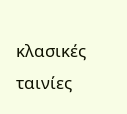κλασικές ταινίες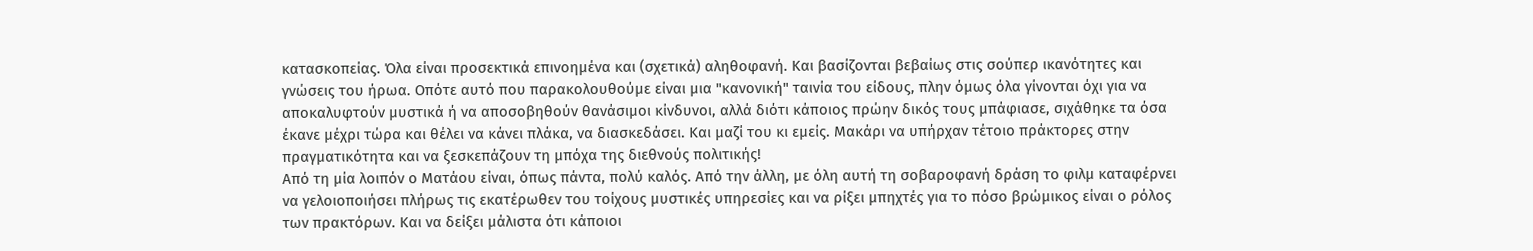κατασκοπείας. Όλα είναι προσεκτικά επινοημένα και (σχετικά) αληθοφανή. Και βασίζονται βεβαίως στις σούπερ ικανότητες και γνώσεις του ήρωα. Οπότε αυτό που παρακολουθούμε είναι μια "κανονική" ταινία του είδους, πλην όμως όλα γίνονται όχι για να αποκαλυφτούν μυστικά ή να αποσοβηθούν θανάσιμοι κίνδυνοι, αλλά διότι κάποιος πρώην δικός τους μπάφιασε, σιχάθηκε τα όσα έκανε μέχρι τώρα και θέλει να κάνει πλάκα, να διασκεδάσει. Και μαζί του κι εμείς. Μακάρι να υπήρχαν τέτοιο πράκτορες στην πραγματικότητα και να ξεσκεπάζουν τη μπόχα της διεθνούς πολιτικής!
Από τη μία λοιπόν ο Ματάου είναι, όπως πάντα, πολύ καλός. Από την άλλη, με όλη αυτή τη σοβαροφανή δράση το φιλμ καταφέρνει να γελοιοποιήσει πλήρως τις εκατέρωθεν του τοίχους μυστικές υπηρεσίες και να ρίξει μπηχτές για το πόσο βρώμικος είναι ο ρόλος των πρακτόρων. Και να δείξει μάλιστα ότι κάποιοι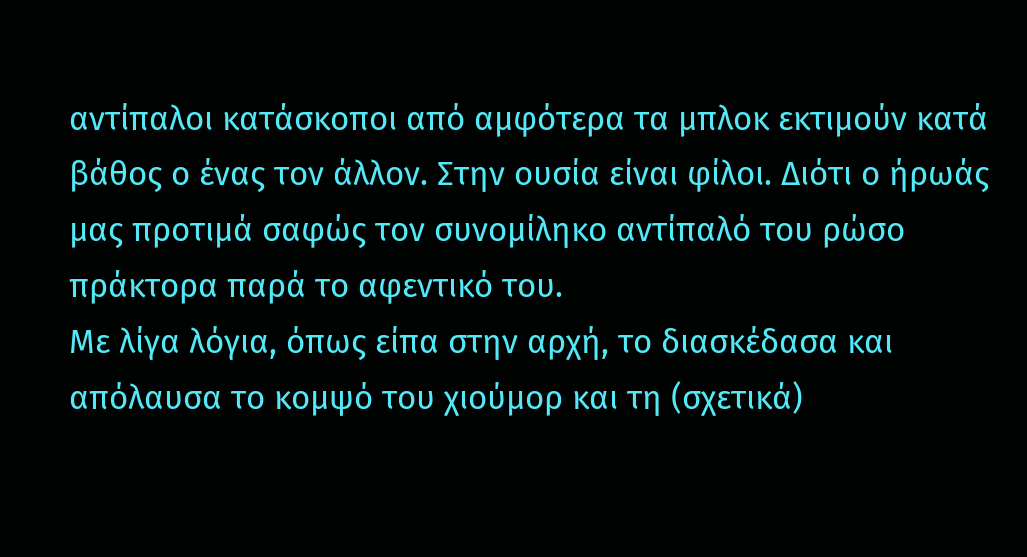αντίπαλοι κατάσκοποι από αμφότερα τα μπλοκ εκτιμούν κατά βάθος ο ένας τον άλλον. Στην ουσία είναι φίλοι. Διότι ο ήρωάς μας προτιμά σαφώς τον συνομίληκο αντίπαλό του ρώσο πράκτορα παρά το αφεντικό του.
Με λίγα λόγια, όπως είπα στην αρχή, το διασκέδασα και απόλαυσα το κομψό του χιούμορ και τη (σχετικά)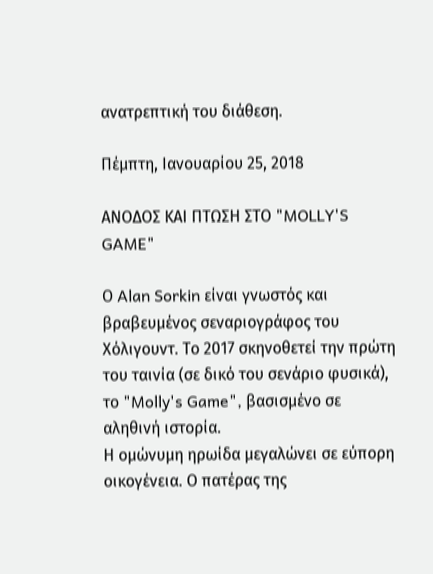ανατρεπτική του διάθεση.

Πέμπτη, Ιανουαρίου 25, 2018

ΑΝΟΔΟΣ ΚΑΙ ΠΤΩΣΗ ΣΤΟ "MOLLY'S GAME"

Ο Alan Sorkin είναι γνωστός και βραβευμένος σεναριογράφος του Χόλιγουντ. Το 2017 σκηνοθετεί την πρώτη του ταινία (σε δικό του σενάριο φυσικά), το "Molly's Game", βασισμένο σε αληθινή ιστορία.
Η ομώνυμη ηρωίδα μεγαλώνει σε εύπορη οικογένεια. Ο πατέρας της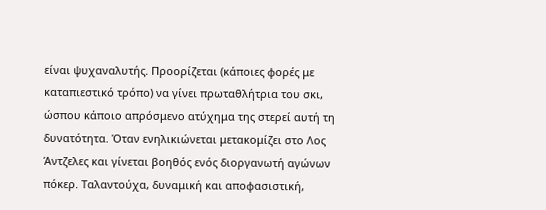είναι ψυχαναλυτής. Προορίζεται (κάποιες φορές με καταπιεστικό τρόπο) να γίνει πρωταθλήτρια του σκι, ώσπου κάποιο απρόσμενο ατύχημα της στερεί αυτή τη δυνατότητα. Όταν ενηλικιώνεται μετακομίζει στο Λος Άντζελες και γίνεται βοηθός ενός διοργανωτή αγώνων πόκερ. Ταλαντούχα, δυναμική και αποφασιστική,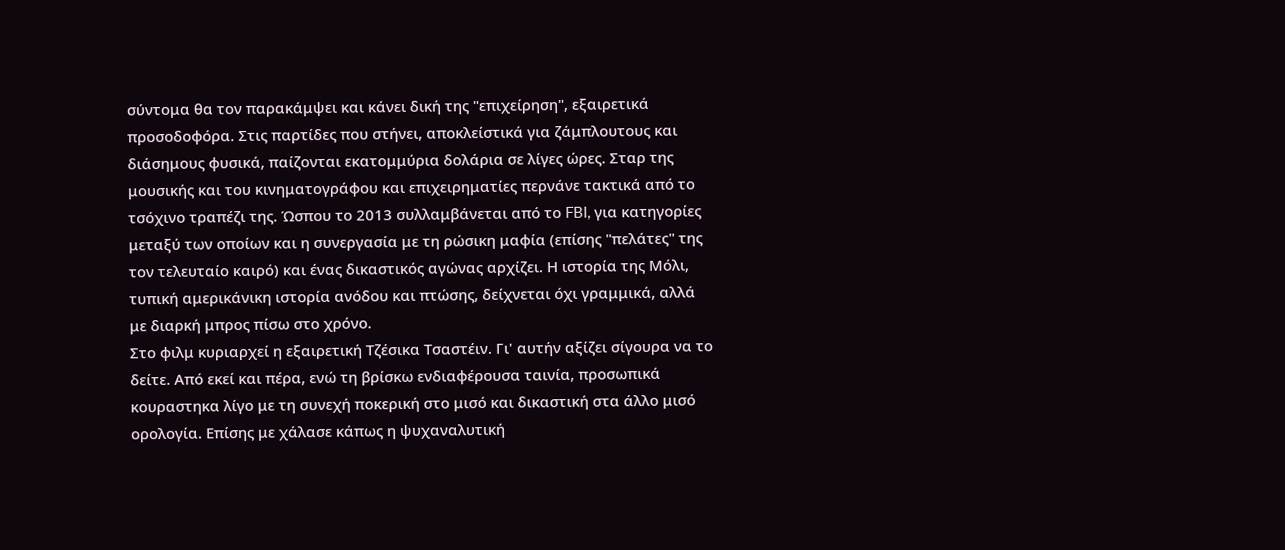σύντομα θα τον παρακάμψει και κάνει δική της "επιχείρηση", εξαιρετικά προσοδοφόρα. Στις παρτίδες που στήνει, αποκλείστικά για ζάμπλουτους και διάσημους φυσικά, παίζονται εκατομμύρια δολάρια σε λίγες ώρες. Σταρ της μουσικής και του κινηματογράφου και επιχειρηματίες περνάνε τακτικά από το τσόχινο τραπέζι της. Ώσπου το 2013 συλλαμβάνεται από το FBI, για κατηγορίες μεταξύ των οποίων και η συνεργασία με τη ρώσικη μαφία (επίσης "πελάτες" της τον τελευταίο καιρό) και ένας δικαστικός αγώνας αρχίζει. Η ιστορία της Μόλι, τυπική αμερικάνικη ιστορία ανόδου και πτώσης, δείχνεται όχι γραμμικά, αλλά με διαρκή μπρος πίσω στο χρόνο.
Στο φιλμ κυριαρχεί η εξαιρετική Τζέσικα Τσαστέιν. Γι' αυτήν αξίζει σίγουρα να το δείτε. Από εκεί και πέρα, ενώ τη βρίσκω ενδιαφέρουσα ταινία, προσωπικά κουραστηκα λίγο με τη συνεχή ποκερική στο μισό και δικαστική στα άλλο μισό ορολογία. Επίσης με χάλασε κάπως η ψυχαναλυτική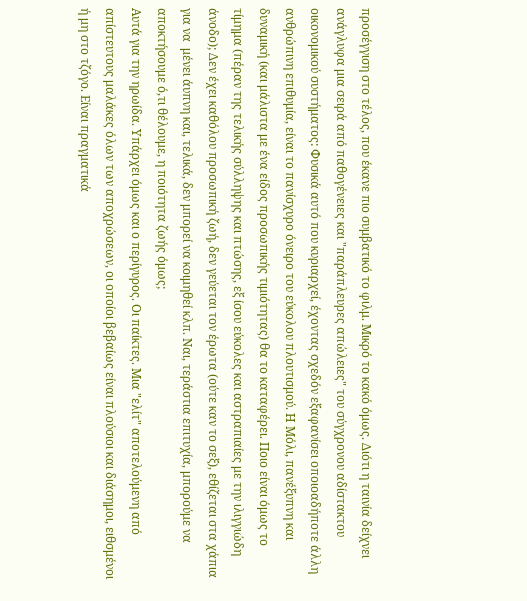προσέγγιση στο τέλος, που έκανε πιο συμβατικό το φιλμ. Μικρό το κακό όμως. Διότι η ταινία δείχνει ανάγλυφα μια σειρά από παθογένειες και "παράπλευρες απώλειες" του σύγχρονου αδίστακτου οικονομικού συστήματος: Φυσικά αυτό που κυριαρχεί, έχοντας σχεδόν εξαφανίσει οποιοαδήποτε άλλη ανθρώπινη επιθυμία, είναι το πανίσχυρο όνειρο του εύκολου πλουτισμού. Η Μόλι, πανέξυπνη και δυναμική (και μάλιστα με ένα είδος προσωπικής τιμιότητας) θα το καταφέρει. Ποιο είναι όμως το τίμημα (πέραν της τελικής σύλληψης και πτώσης, εξ ίσου εύκολες και αστραπιαίες με την ιλιγγιώδη άνοδο); Δεν έχει καθόλου προσωπική ζωή, δεν γεύεται τον έρωτα (ούτε καν το σεξ), εθίζεται στα χάπια για να  μένει άυπνη και, τελικά, δεν μπορεί να κοιμηθεί κλπ. Ναι, τεράστια επιτυχία, μπορούμε να αποκτήσουμε ό,τι θέλουμε, η ποιότητα ζωής όμως;
Αυτά για την ηρωίδα. Υπάρχει όμως και ο περίγυρος. Οι παίκτες. Μια "ελίτ" αποτελούμενη από απίστευτους μαλάκες όλων των αποχρώσεων, οι οποίοι βεβαίως είναι πλούσιοι και διάσημοι, ειθσμένοι ή μη στο τζόγο. Είναι πραγματικά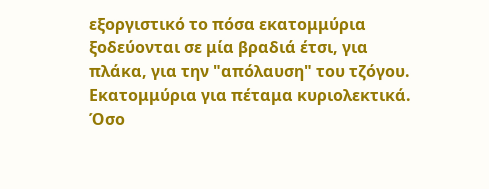εξοργιστικό το πόσα εκατομμύρια ξοδεύονται σε μία βραδιά έτσι, για πλάκα, για την "απόλαυση" του τζόγου. Εκατομμύρια για πέταμα κυριολεκτικά. Όσο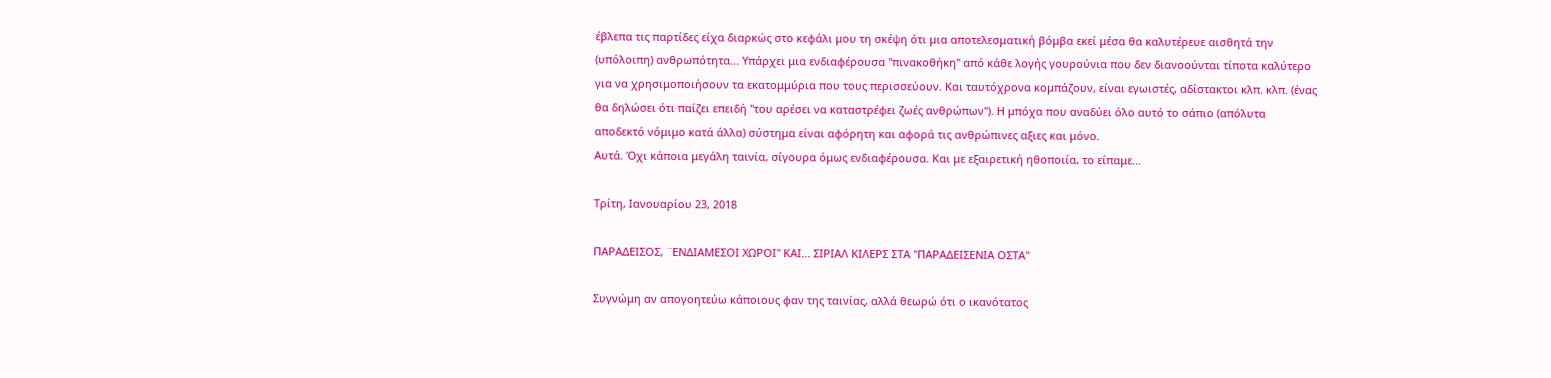έβλεπα τις παρτίδες είχα διαρκώς στο κεφάλι μου τη σκέψη ότι μια αποτελεσματική βόμβα εκεί μέσα θα καλυτέρευε αισθητά την (υπόλοιπη) ανθρωπότητα... Υπάρχει μια ενδιαφέρουσα "πινακοθήκη" από κάθε λογής γουρούνια που δεν διανοούνται τίποτα καλύτερο για να χρησιμοποιήσουν τα εκατομμύρια που τους περισσεύουν. Και ταυτόχρονα κομπάζουν, είναι εγωιστές, αδίστακτοι κλπ. κλπ. (ένας θα δηλώσει ότι παίζει επειδή "του αρέσει να καταστρέφει ζωές ανθρώπων"). Η μπόχα που αναδύει όλο αυτό το σάπιο (απόλυτα αποδεκτό νόμιμο κατά άλλα) σύστημα είναι αφόρητη και αφορά τις ανθρώπινες αξιες και μόνο.
Αυτά. Όχι κάποια μεγάλη ταινία, σίγουρα όμως ενδιαφέρουσα. Και με εξαιρετική ηθοποιία, το είπαμε...

Τρίτη, Ιανουαρίου 23, 2018

ΠΑΡΑΔΕΙΣΟΣ, ¨ΕΝΔΙΑΜΕΣΟΙ ΧΩΡΟΙ" ΚΑΙ... ΣΙΡΙΑΛ ΚΙΛΕΡΣ ΣΤΑ "ΠΑΡΑΔΕΙΣΕΝΙΑ ΟΣΤΑ"

Συγνώμη αν απογοητεύω κάποιους φαν της ταινίας, αλλά θεωρώ ότι ο ικανότατος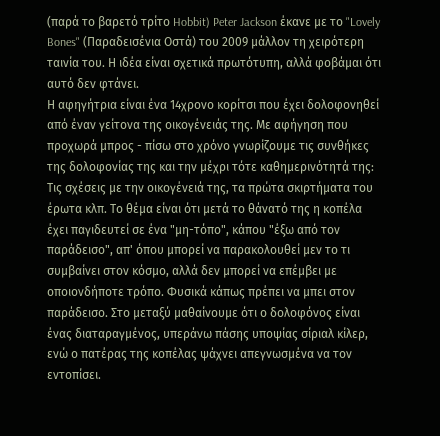(παρά το βαρετό τρίτο Hobbit) Peter Jackson έκανε με το "Lovely Bones" (Παραδεισένια Οστά) του 2009 μάλλον τη χειρότερη ταινία του. Η ιδέα είναι σχετικά πρωτότυπη, αλλά φοβάμαι ότι αυτό δεν φτάνει.
Η αφηγήτρια είναι ένα 14χρονο κορίτσι που έχει δολοφονηθεί από έναν γείτονα της οικογένειάς της. Με αφήγηση που προχωρά μπρος - πίσω στο χρόνο γνωρίζουμε τις συνθήκες της δολοφονίας της και την μέχρι τότε καθημερινότητά της: Τις σχέσεις με την οικογένειά της, τα πρώτα σκιρτήματα του έρωτα κλπ. Το θέμα είναι ότι μετά το θάνατό της η κοπέλα έχει παγιδευτεί σε ένα "μη-τόπο", κάπου "έξω από τον παράδεισο", απ' όπου μπορεί να παρακολουθεί μεν το τι συμβαίνει στον κόσμο, αλλά δεν μπορεί να επέμβει με οποιονδήποτε τρόπο. Φυσικά κάπως πρέπει να μπει στον παράδεισο. Στο μεταξύ μαθαίνουμε ότι ο δολοφόνος είναι ένας διαταραγμένος, υπεράνω πάσης υποψίας σίριαλ κίλερ, ενώ ο πατέρας της κοπέλας ψάχνει απεγνωσμένα να τον εντοπίσει.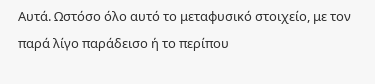Αυτά. Ωστόσο όλο αυτό το μεταφυσικό στοιχείο, με τον παρά λίγο παράδεισο ή το περίπου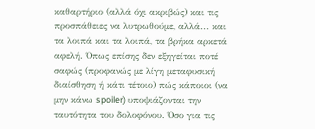καθαρτήριο (αλλά όχι ακριβώς) και τις προσπάθειες να λυτρωθούμε, αλλά... και τα λοιπά και τα λοιπά, τα βρήκα αρκετά αφελή. Όπως επίσης δεν εξηγείται ποτέ σαφώς (προφανώς με λίγη μεταφυσική διαίσθηση ή κάτι τέτοιο) πώς κάποιοι (να μην κάνω spoiler) υποψιάζονται την ταυτότητα του δολοφόνου. Όσο για τις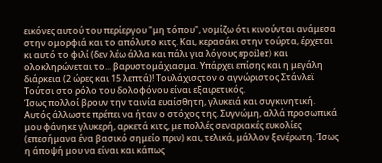εικόνες αυτού του περίεργου "μη τόπου", νομίζω ότι κινούνται ανάμεσα στην ομορφιά και το απόλυτο κιτς. Και, κερασάκι στην τούρτα, έρχεται κι αυτό το φιλί (δεν λέω άλλα και πάλι για λόγους spoiler) και ολοκληρώνεται το... βαρυστομάχιασμα. Υπάρχει επίσης και η μεγάλη διάρκεια (2 ώρες και 15 λεπτά)! Τουλάχισςτον ο αγνώριστος Στάνλεϊ Τούτσι στο ρόλο του δολοφόνου είναι εξαιρετικός.
Ίσως πολλοί βρουν την ταινία ευαίσθητη, γλυκειά και συγκινητική. Αυτός άλλωστε πρέπει να ήταν ο στόχος της. Συγνώμη, αλλά προσωπικά μου φάνηκε γλυκερή, αρκετά κιτς, με πολλές σεναριακές ευκολίες (επεσήμανα ένα βασικό σημείο πριν) και, τελικά, μάλλον ξενέρωτη. Ίσως η άποψή μου να είναι και κάπως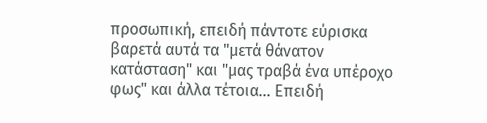προσωπική, επειδή πάντοτε εύρισκα βαρετά αυτά τα "μετά θάνατον κατάσταση" και "μας τραβά ένα υπέροχο φως" και άλλα τέτοια... Επειδή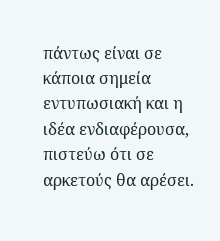πάντως είναι σε κάποια σημεία εντυπωσιακή και η ιδέα ενδιαφέρουσα, πιστεύω ότι σε αρκετούς θα αρέσει.